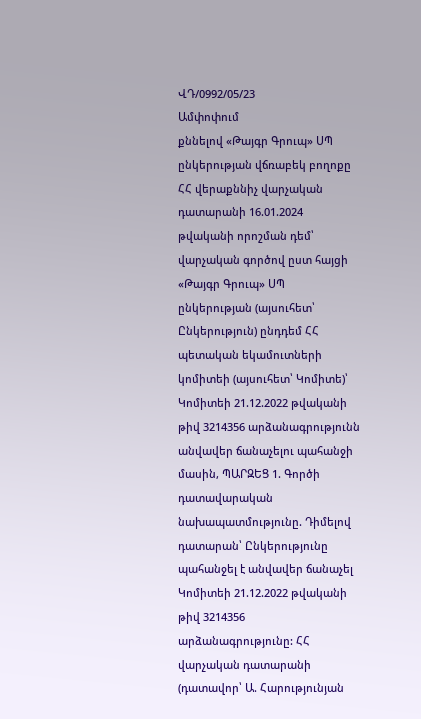ՎԴ/0992/05/23
Ամփոփում
քննելով «Թայգր Գրուպ» ՍՊ ընկերության վճռաբեկ բողոքը ՀՀ վերաքննիչ վարչական դատարանի 16.01.2024 թվականի որոշման դեմ՝ վարչական գործով ըստ հայցի «Թայգր Գրուպ» ՍՊ ընկերության (այսուհետ՝ Ընկերություն) ընդդեմ ՀՀ պետական եկամուտների կոմիտեի (այսուհետ՝ Կոմիտե)՝ Կոմիտեի 21.12.2022 թվականի թիվ 3214356 արձանագրությունն անվավեր ճանաչելու պահանջի մասին, ՊԱՐԶԵՑ 1. Գործի դատավարական նախապատմությունը. Դիմելով դատարան՝ Ընկերությունը պահանջել է անվավեր ճանաչել Կոմիտեի 21.12.2022 թվականի թիվ 3214356 արձանագրությունը: ՀՀ վարչական դատարանի (դատավոր՝ Ա. Հարությունյան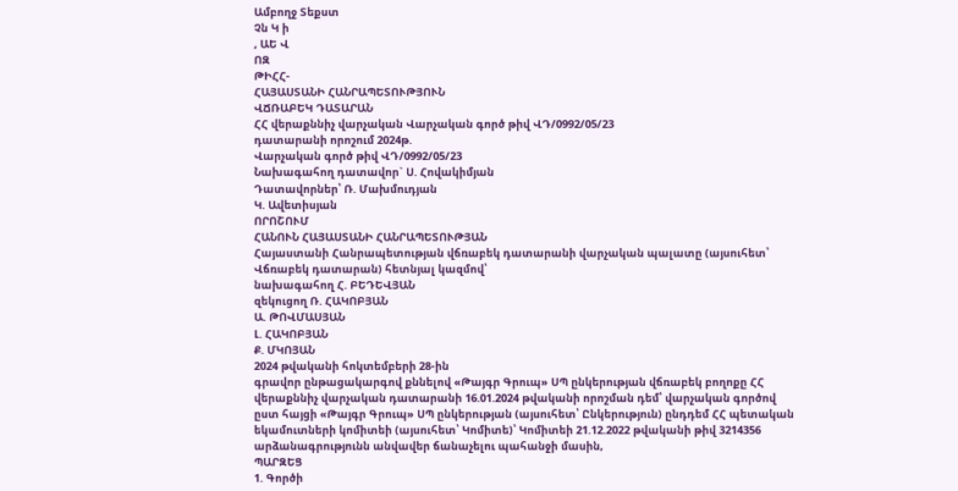Ամբողջ Տեքստ
Չն Կ ի
, ԱԵ Վ
ՈԶ
ԹԻՀՀ-
ՀԱՅԱՍՏԱՆԻ ՀԱՆՐԱՊԵՏՈՒԹՅՈՒՆ
ՎՃՌԱԲԵԿ ԴԱՏԱՐԱՆ
ՀՀ վերաքննիչ վարչական Վարչական գործ թիվ ՎԴ/0992/05/23
դատարանի որոշում 2024թ.
Վարչական գործ թիվ ՎԴ/0992/05/23
Նախագահող դատավոր` Ս. Հովակիմյան
Դատավորներ՝ Ռ. Մախմուդյան
Կ. Ավետիսյան
ՈՐՈՇՈՒՄ
ՀԱՆՈՒՆ ՀԱՅԱՍՏԱՆԻ ՀԱՆՐԱՊԵՏՈՒԹՅԱՆ
Հայաստանի Հանրապետության վճռաբեկ դատարանի վարչական պալատը (այսուհետ՝ Վճռաբեկ դատարան) հետնյալ կազմով՝
նախագահող Հ. ԲԵԴԵՎՅԱՆ
զեկուցող Ռ. ՀԱԿՈԲՅԱՆ
Ա. ԹՈՎՄԱՍՅԱՆ
Լ. ՀԱԿՈԲՅԱՆ
Ք. ՄԿՈՅԱՆ
2024 թվականի հոկտեմբերի 28-ին
գրավոր ընթացակարգով քննելով «Թայգր Գրուպ» ՍՊ ընկերության վճռաբեկ բողոքը ՀՀ վերաքննիչ վարչական դատարանի 16.01.2024 թվականի որոշման դեմ՝ վարչական գործով ըստ հայցի «Թայգր Գրուպ» ՍՊ ընկերության (այսուհետ՝ Ընկերություն) ընդդեմ ՀՀ պետական եկամուտների կոմիտեի (այսուհետ՝ Կոմիտե)՝ Կոմիտեի 21.12.2022 թվականի թիվ 3214356 արձանագրությունն անվավեր ճանաչելու պահանջի մասին,
ՊԱՐԶԵՑ
1. Գործի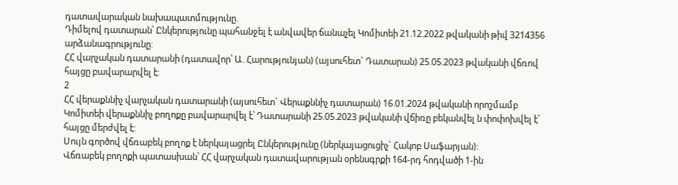դատավարական նախապատմությունը.
Դիմելով դատարան՝ Ընկերությունը պահանջել է անվավեր ճանաչել Կոմիտեի 21.12.2022 թվականի թիվ 3214356 արձանագրությունը:
ՀՀ վարչական դատարանի (դատավոր՝ Ա. Հարությունյան) (այսուհետ` Դատարան) 25.05.2023 թվականի վճռով հայցը բավարարվել է:
2
ՀՀ վերաքննիչ վարչական դատարանի (այսուհետ` Վերաքննիչ դատարան) 16.01.2024 թվականի որոշմամբ Կոմիտեի վերաքննիչ բողոքը բավարարվել է՝ Դատարանի 25.05.2023 թվականի վճիռը բեկանվել ն փոփոխվել է՝ հայցը մերժվել է:
Սույն գործով վճռաբեկ բողոք է ներկայացրել Ընկերությունը (ներկայացուցիչ` Հակոբ Սաֆարյան):
Վճռաբեկ բողոքի պատասխան՝ ՀՀ վարչական դատավարության օրենսգրքի 164-րդ հոդվածի 1-ին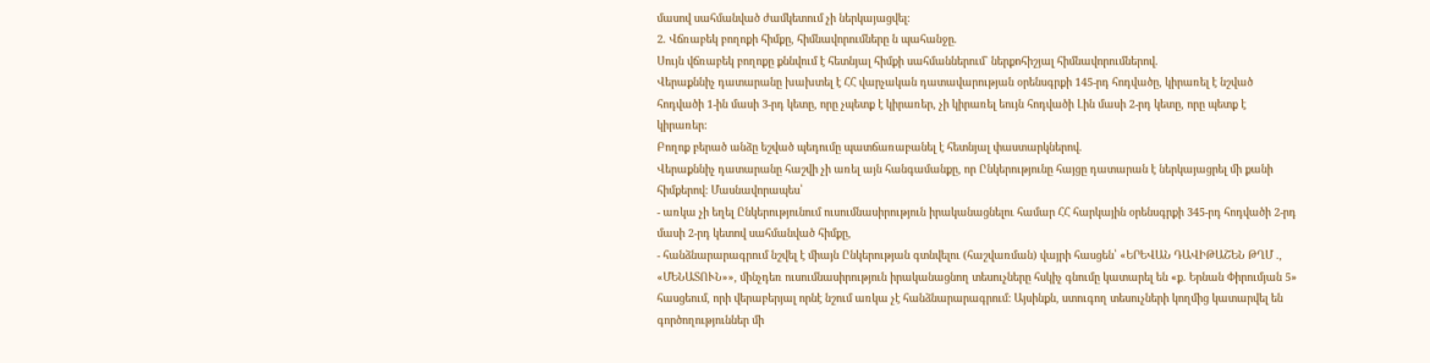մասով սահմանված ժամկետում չի ներկայացվել:
2. Վճռաբեկ բողոքի հիմքը, հիմնավորումները ն պահանջը.
Սույն վճռաբեկ բողոքը քննվում է հետնյալ հիմքի սահմաններում` ներքոհիշյալ հիմնավորումներով.
Վերաքննիչ դատարանը խախտել է ՀՀ վարչական դատավարության օրենսգրքի 145-րդ հոդվածը, կիրառել է նշված հոդվածի 1-ին մասի 3-րդ կետը, որը չպետք է կիրառեր, չի կիրառել եույն հոդվածի Լին մասի 2-րդ կետը, որը պետք է կիրառեր:
Բողոք բերած անձը եշված պեդումը պատճառաբանել է հետնյալ փաստարկներով.
Վերաքննիչ դատարանը հաշվի չի առել այն հանգամանքը, որ Ընկերությունը հայցը դատարան է ներկայացրել մի քանի հիմքերով: Մասնավորապես՝
- առկա չի եղել Ընկերությունում ուսումնասիրություն իրականացնելու համար ՀՀ հարկային օրենսգրքի 345-րդ հոդվածի 2-րդ մասի 2-րդ կետով սահմանված հիմքը,
- հանձնարարագրում նշվել է միայն Ընկերության գտնվելու (հաշվառման) վայրի հասցեն՝ «ԵՐԵՎԱՆ ԴԱՎԻԹԱՇԵՆ ԹՂՄ ., «ՄԵՆԱՏՈՒՆ»», մինչդեռ ուսումնասիրություն իրականացնող տեսուչները հսկիչ գնումը կատարել են «ք. Երնան Փիրումյան 5» հասցեում, որի վերաբերյալ որնէ նշում առկա չէ հանձնարարագրում: Այսինքն, ստուգող տեսուչների կողմից կատարվել են գործողություններ մի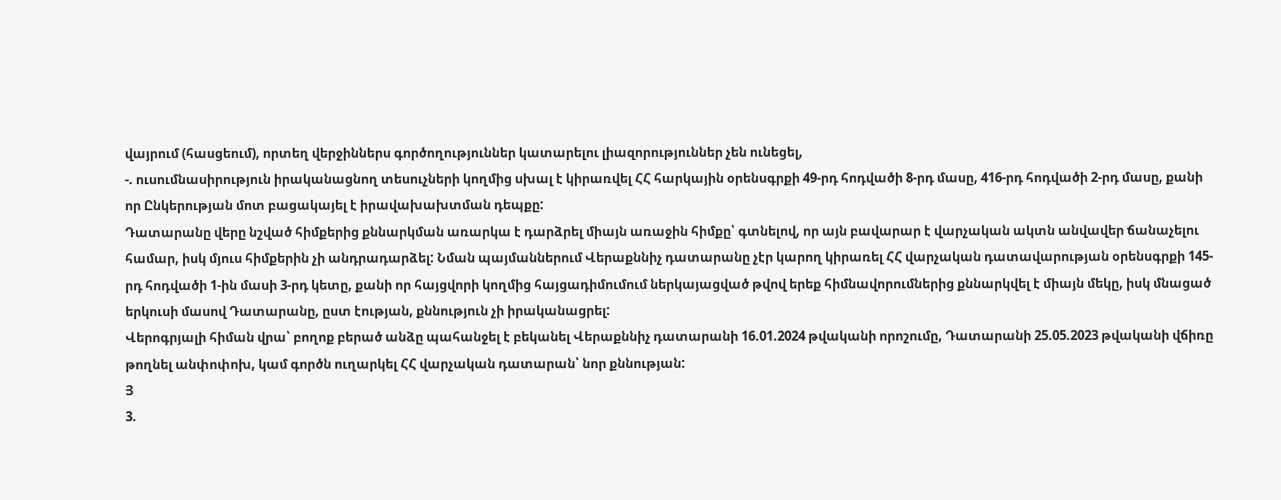վայրում (հասցեում), որտեղ վերջիններս գործողություններ կատարելու լիազորություններ չեն ունեցել,
-. ուսումնասիրություն իրականացնող տեսուչների կողմից սխալ է կիրառվել ՀՀ հարկային օրենսգրքի 49-րդ հոդվածի 8-րդ մասը, 416-րդ հոդվածի 2-րդ մասը, քանի որ Ընկերության մոտ բացակայել է իրավախախտման դեպքը:
Դատարանը վերը նշված հիմքերից քննարկման առարկա է դարձրել միայն առաջին հիմքը՝ գտնելով, որ այն բավարար է վարչական ակտն անվավեր ճանաչելու համար, իսկ մյուս հիմքերին չի անդրադարձել: Նման պայմաններում Վերաքննիչ դատարանը չէր կարող կիրառել ՀՀ վարչական դատավարության օրենսգրքի 145-րդ հոդվածի 1-ին մասի 3-րդ կետը, քանի որ հայցվորի կողմից հայցադիմումում ներկայացված թվով երեք հիմնավորումներից քննարկվել է միայն մեկը, իսկ մնացած երկուսի մասով Դատարանը, ըստ էության, քննություն չի իրականացրել:
Վերոգրյալի հիման վրա՝ բողոք բերած անձը պահանջել է բեկանել Վերաքննիչ դատարանի 16.01.2024 թվականի որոշումը, Դատարանի 25.05.2023 թվականի վճիռը թողնել անփոփոխ, կամ գործն ուղարկել ՀՀ վարչական դատարան՝ նոր քննության:
Յ
3.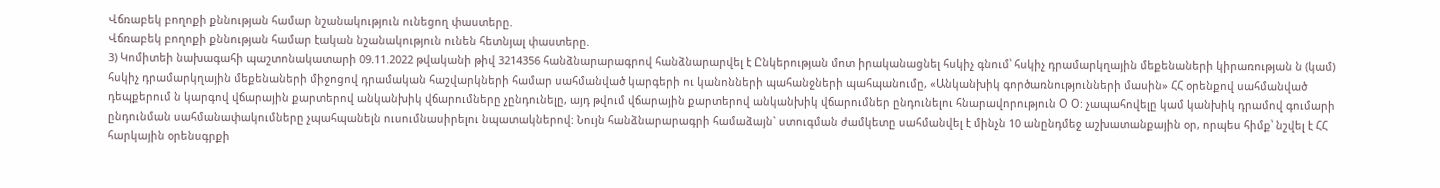Վճռաբեկ բողոքի քննության համար նշանակություն ունեցող փաստերը.
Վճռաբեկ բողոքի քննության համար էական նշանակություն ունեն հետնյալ փաստերը.
3) Կոմիտեի նախագահի պաշտոնակատարի 09.11.2022 թվականի թիվ 3214356 հանձնարարագրով հանձնարարվել է Ընկերության մոտ իրականացնել հսկիչ գնում՝ հսկիչ դրամարկղային մեքենաների կիրառության ն (կամ) հսկիչ դրամարկղային մեքենաների միջոցով դրամական հաշվարկների համար սահմանված կարգերի ու կանոնների պահանջների պահպանումը, «Անկանխիկ գործառնությունների մասին» ՀՀ օրենքով սահմանված դեպքերում ն կարգով վճարային քարտերով անկանխիկ վճարումները չընդունելը, այդ թվում վճարային քարտերով անկանխիկ վճարումներ ընդունելու հնարավորություն Օ Օ: չապահովելը կամ կանխիկ դրամով գումարի ընդունման սահմանափակումները չպահպանելն ուսումնասիրելու նպատակներով: Նույն հանձնարարագրի համաձայն` ստուգման ժամկետը սահմանվել է մինչն 10 անընդմեջ աշխատանքային օր, որպես հիմք՝ նշվել է ՀՀ հարկային օրենսգրքի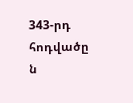343-րդ հոդվածը ն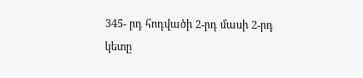345- րդ հոդվածի 2-րդ մասի 2-րդ կետը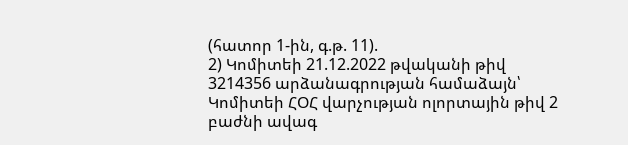(հատոր 1-ին, գ.թ. 11).
2) Կոմիտեի 21.12.2022 թվականի թիվ 3214356 արձանագրության համաձայն՝ Կոմիտեի ՀՕՀ վարչության ոլորտային թիվ 2 բաժնի ավագ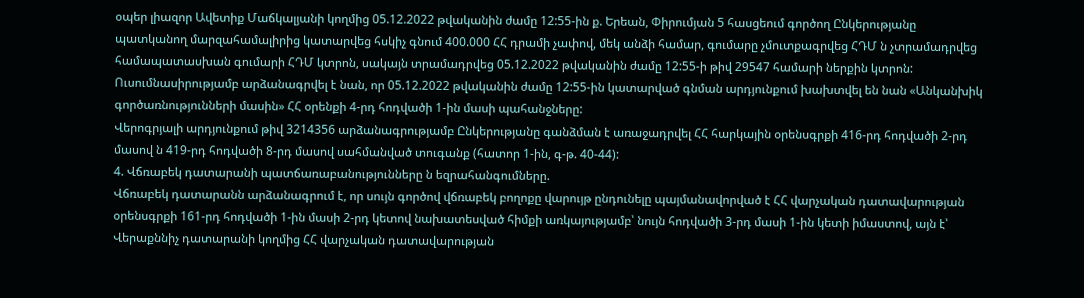օպեր լիազոր Ավետիք Մաճկալյանի կողմից 05.12.2022 թվականին ժամը 12:55-ին ք. Երեան, Փիրումյան 5 հասցեում գործող Ընկերությանը պատկանող մարզահամալիրից կատարվեց հսկիչ գնում 400.000 ՀՀ դրամի չափով, մեկ անձի համար, գումարը չմուտքագրվեց ՀԴՄ ն չտրամադրվեց համապատասխան գումարի ՀԴՄ կտրոն, սակայն տրամադրվեց 05.12.2022 թվականին ժամը 12:55-ի թիվ 29547 համարի ներքին կտրոն:
Ուսումնասիրությամբ արձանագրվել է նան, որ 05.12.2022 թվականին ժամը 12:55-ին կատարված գնման արդյունքում խախտվել են նան «Անկանխիկ գործառնությունների մասին» ՀՀ օրենքի 4-րդ հոդվածի 1-ին մասի պահանջները:
Վերոգրյալի արդյունքում թիվ 3214356 արձանագրությամբ Ընկերությանը գանձման է առաջադրվել ՀՀ հարկային օրենսգրքի 416-րդ հոդվածի 2-րդ մասով ն 419-րդ հոդվածի 8-րդ մասով սահմանված տուգանք (հատոր 1-ին, գ-թ. 40-44):
4. Վճռաբեկ դատարանի պատճառաբանությունները ն եզրահանգումները.
Վճռաբեկ դատարանն արձանագրում է, որ սույն գործով վճռաբեկ բողոքը վարույթ ընդունելը պայմանավորված է ՀՀ վարչական դատավարության օրենսգրքի 161-րդ հոդվածի 1-ին մասի 2-րդ կետով նախատեսված հիմքի առկայությամբ՝ նույն հոդվածի 3-րդ մասի 1-ին կետի իմաստով, այն է՝ Վերաքննիչ դատարանի կողմից ՀՀ վարչական դատավարության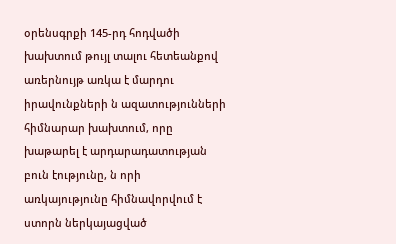օրենսգրքի 145-րդ հոդվածի խախտում թույլ տալու հետեանքով առերնույթ առկա է մարդու իրավունքների ն ազատությունների հիմնարար խախտում, որը խաթարել է արդարադատության բուն էությունը, ն որի առկայությունը հիմնավորվում է ստորն ներկայացված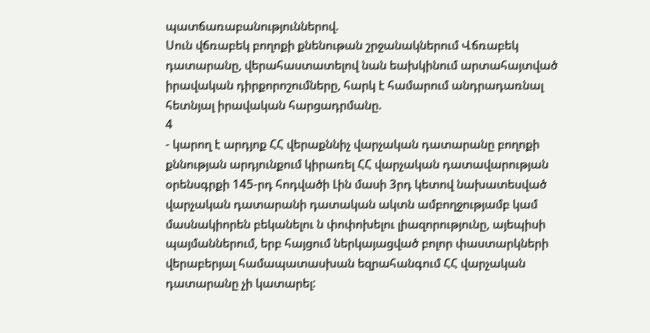պատճառաբանություններով.
Սուն վճռաբեկ բողոքի քնենութան շրջանակներում Վճռաբեկ դատարանը, վերահաստատելով նան եախկինում արտահայտված իրավական դիրքորոշումները, հարկ է համարում անդրադառնալ հետնյալ իրավական հարցադրմանը.
4
- կարող է արդյոք ՀՀ վերաքննիչ վարչական դատարանը բողոքի քննության արդյունքում կիրառել ՀՀ վարչական դատավարության օրենսգրքի 145-րդ հոդվածի Լին մասի 3րդ կետով նախատեսված վարչական դատարանի դատական ակտն ամբողջությամբ կամ մասնակիորեն բեկանելու ն փոփոխելու լիազորությունը, այեպիսի պայմաններում, երբ հայցում ներկայացված բոլոր փաստարկների վերաբերյալ համապատասխան եզրահանգում ՀՀ վարչական դատարանը չի կատարել: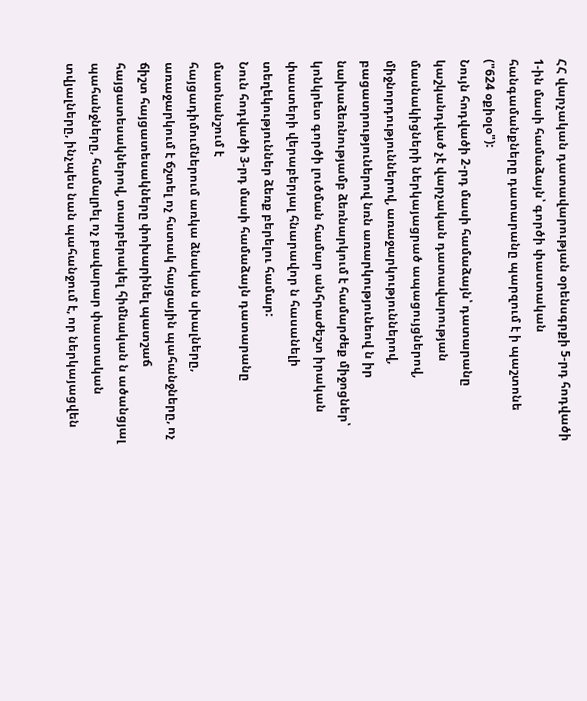ՀՀ վարչական դատավարության օրենսգրքի 5-րդ հոդվածի 1-ին մասի համաձայն՝ գործի փաստական հանգամանքները դատարանը պարզում է ի պաշտոնե ("624 օքիօլօ"):
Նույն հոդվածի 2-րդ մասի համաձայն՝ դատարանը կաշկանդված չէ վարչական դատավարության մասնակիցների ներկայացրած ապացույցներով, միջնորդություններով, առաջարկություններով, բացատրություներով նռն առարկությունեով ն իր նախաձեռնությամբ ձեռնարկում է համարժեք միջոցներ՝ կոնկրետ գործի լուծման համար անհրաժեշտ իրական փաստերի վերաբերյալ հնարավոր ն հասանելի տեղեկություններ ձեռք բերելու համար:
Նուն հոդվածի 3-րդ մասի համաձայն դատարանը մատնանշում է
հայցադիմումներում առկա ձնական սխալները, առաջարկում է ճշտել ոչ հստակ հայցային պահանջները, ոչ ճիշտ հայցատեսակները փոխարինել պատշաճ հայցատեսակներով, տարբերակել հիմնական ն ածանցյալ պահանջները, համալրել ոչ բավարար փաստական տվյալները, ինչպես նան պահանջում է, որ ներկայացվեն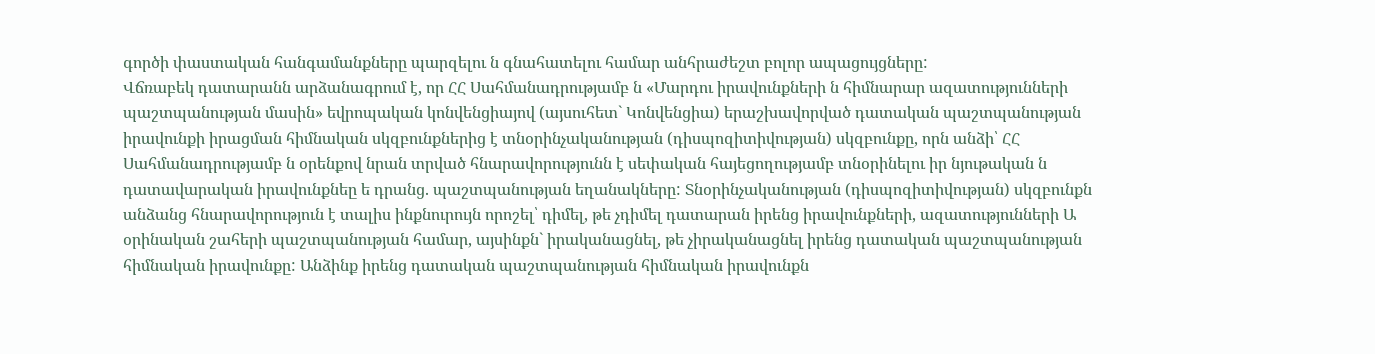գործի փաստական հանգամանքները պարզելու ն գնահատելու համար անհրաժեշտ բոլոր ապացույցները:
Վճռաբեկ դատարանն արձանագրում է, որ ՀՀ Սահմանադրությամբ ն «Մարդու իրավունքների ն հիմնարար ազատությունների պաշտպանության մասին» եվրոպական կոնվենցիայով (այսուհետ` Կոնվենցիա) երաշխավորված դատական պաշտպանության իրավունքի իրացման հիմնական սկզբունքներից է տնօրինչականության (դիսպոզիտիվության) սկզբունքը, որն անձի՝ ՀՀ Սահմանադրությամբ ն օրենքով նրան տրված հնարավորությունն է սեփական հայեցողությամբ տնօրինելու իր նյութական ն դատավարական իրավունքնեը ե դրանց. պաշտպանության եղանակները: Տնօրինչականության (դիսպոզիտիվության) սկզբունքն անձանց հնարավորություն է տալիս ինքնուրույն որոշել՝ դիմել, թե չդիմել դատարան իրենց իրավունքների, ազատությունների Ա օրինական շահերի պաշտպանության համար, այսինքն` իրականացնել, թե չիրականացնել իրենց դատական պաշտպանության հիմնական իրավունքը: Անձինք իրենց դատական պաշտպանության հիմնական իրավունքն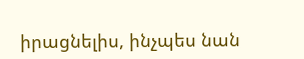իրացնելիս, ինչպես նան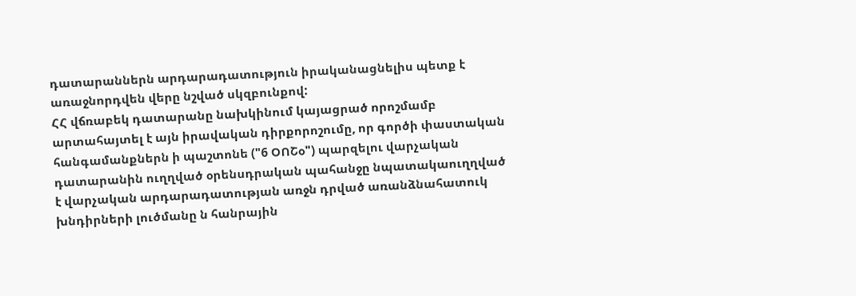դատարաններն արդարադատություն իրականացնելիս պետք է առաջնորդվեն վերը նշված սկզբունքով:
ՀՀ վճռաբեկ դատարանը նախկինում կայացրած որոշմամբ արտահայտել է այն իրավական դիրքորոշումը, որ գործի փաստական հանգամանքներն ի պաշտոնե ("6 ՕՈՇօ") պարզելու վարչական դատարանին ուղղված օրենսդրական պահանջը նպատակաուղղված է վարչական արդարադատության առջն դրված առանձնահատուկ խնդիրների լուծմանը ն հանրային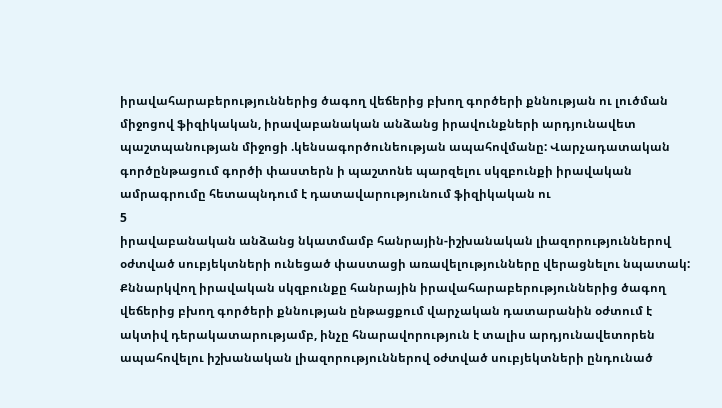իրավահարաբերություններից ծագող վեճերից բխող գործերի քննության ու լուծման միջոցով ֆիզիկական, իրավաբանական անձանց իրավունքների արդյունավետ պաշտպանության միջոցի .կենսագործունեության ապահովմանը: Վարչադատական գործընթացում գործի փաստերն ի պաշտոնե պարզելու սկզբունքի իրավական ամրագրումը հետապնդում է դատավարությունում ֆիզիկական ու
5
իրավաբանական անձանց նկատմամբ հանրային-իշխանական լիազորություններով օժտված սուբյեկտների ունեցած փաստացի առավելությունները վերացնելու նպատակ: Քննարկվող իրավական սկզբունքը հանրային իրավահարաբերություններից ծագող վեճերից բխող գործերի քննության ընթացքում վարչական դատարանին օժտում է ակտիվ դերակատարությամբ, ինչը հնարավորություն է տալիս արդյունավետորեն ապահովելու իշխանական լիազորություններով օժտված սուբյեկտների ընդունած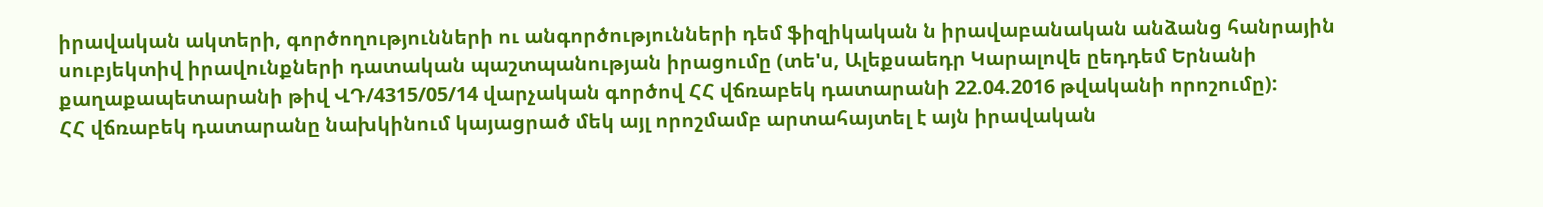իրավական ակտերի, գործողությունների ու անգործությունների դեմ ֆիզիկական ն իրավաբանական անձանց հանրային սուբյեկտիվ իրավունքների դատական պաշտպանության իրացումը (տե'ս, Ալեքսաեդր Կարալովե ըեդդեմ Երնանի քաղաքապետարանի թիվ ՎԴ/4315/05/14 վարչական գործով ՀՀ վճռաբեկ դատարանի 22.04.2016 թվականի որոշումը):
ՀՀ վճռաբեկ դատարանը նախկինում կայացրած մեկ այլ որոշմամբ արտահայտել է այն իրավական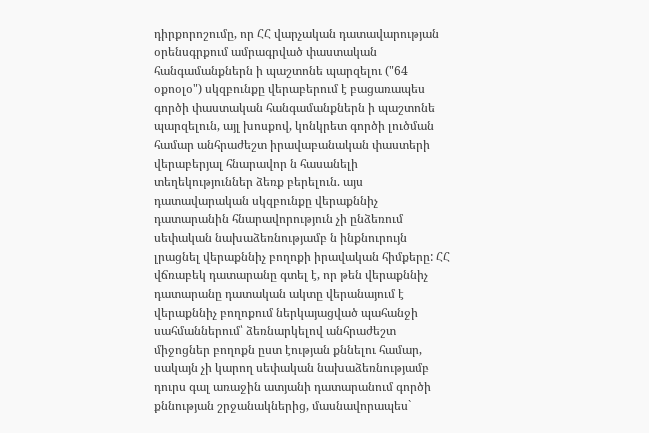դիրքորոշումը, որ ՀՀ վարչական դատավարության օրենսգրքում ամրագրված փաստական հանգամանքներն ի պաշտոնե պարզելու ("64 օքոօլօ") սկզբունքը վերաբերում է բացառապես գործի փաստական հանգամանքներն ի պաշտոնե պարզելուն, այլ խոսքով, կոնկրետ գործի լուծման համար անհրաժեշտ իրավաբանական փաստերի վերաբերյալ հնարավոր ն հասանելի տեղեկություններ ձեռք բերելուն. այս դատավարական սկզբունքը վերաքննիչ դատարանին հնարավորություն չի ընձեռում սեփական նախաձեռնությամբ ն ինքնուրույն լրացնել վերաքննիչ բողոքի իրավական հիմքերը: ՀՀ վճռաբեկ դատարանը գտել է, որ թեն վերաքննիչ դատարանը դատական ակտը վերանայում է վերաքննիչ բողոքում ներկայացված պահանջի սահմաններում՝ ձեռնարկելով անհրաժեշտ միջոցներ բողոքն ըստ էության քննելու համար, սակայն չի կարող սեփական նախաձեռնությամբ դուրս գալ առաջին ատյանի դատարանում գործի քննության շրջանակներից, մասնավորապես`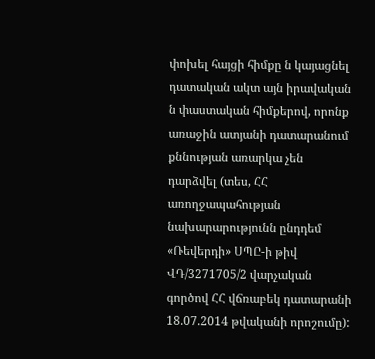փոխել հայցի հիմքը ն կայացնել դատական ակտ այն իրավական ն փաստական հիմքերով, որոնք առաջին ատյանի դատարանում քննության առարկա չեն դարձվել (տես, ՀՀ առողջապահության նախարարությունն ընդդեմ «Ռեվերդի» ՍՊԸ-ի թիվ ՎԴ/3271705/2 վարչական գործով ՀՀ վճռաբեկ դատարանի 18.07.2014 թվականի որոշումը):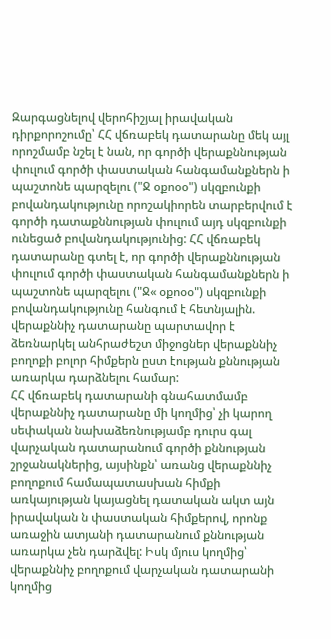Զարգացնելով վերոհիշյալ իրավական դիրքորոշումը՝ ՀՀ վճռաբեկ դատարանը մեկ այլ որոշմամբ նշել է նան, որ գործի վերաքննության փուլում գործի փաստական հանգամանքներն ի պաշտոնե պարզելու ("Ջ օքոօօ") սկզբունքի բովանդակությունը որոշակիորեն տարբերվում է գործի դատաքննության փուլում այդ սկզբունքի ունեցած բովանդակությունից: ՀՀ վճռաբեկ դատարանը գտել է, որ գործի վերաքննության փուլում գործի փաստական հանգամանքներն ի պաշտոնե պարզելու ("Ջ« օքոօօ") սկզբունքի բովանդակությունը հանգում է հետնյալին. վերաքննիչ դատարանը պարտավոր է ձեռնարկել անհրաժեշտ միջոցներ վերաքննիչ բողոքի բոլոր հիմքերն ըստ էության քննության առարկա դարձնելու համար:
ՀՀ վճռաբեկ դատարանի գնահատմամբ վերաքննիչ դատարանը մի կողմից՝ չի կարող սեփական նախաձեռնությամբ դուրս գալ վարչական դատարանում գործի քննության շրջանակներից, այսինքն՝ առանց վերաքննիչ բողոքում համապատասխան հիմքի առկայության կայացնել դատական ակտ այն իրավական ն փաստական հիմքերով, որոնք առաջին ատյանի դատարանում քննության առարկա չեն դարձվել: Իսկ մյուս կողմից՝ վերաքննիչ բողոքում վարչական դատարանի կողմից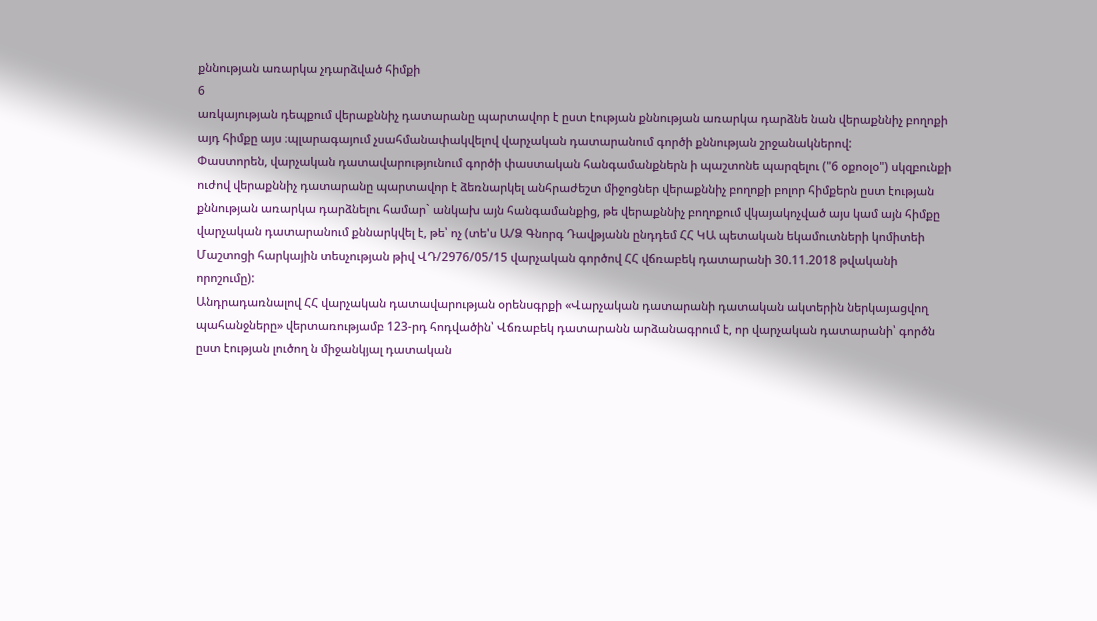քննության առարկա չդարձված հիմքի
6
առկայության դեպքում վերաքննիչ դատարանը պարտավոր է ըստ էության քննության առարկա դարձնե նան վերաքննիչ բողոքի այդ հիմքը այս ։պլարագայում չսահմանափակվելով վարչական դատարանում գործի քննության շրջանակներով:
Փաստորեն, վարչական դատավարությունում գործի փաստական հանգամանքներն ի պաշտոնե պարզելու ("6 օքոօլօ") սկզբունքի ուժով վերաքննիչ դատարանը պարտավոր է ձեռնարկել անհրաժեշտ միջոցներ վերաքննիչ բողոքի բոլոր հիմքերն ըստ էության քննության առարկա դարձնելու համար` անկախ այն հանգամանքից, թե վերաքննիչ բողոքում վկայակոչված այս կամ այն հիմքը վարչական դատարանում քննարկվել է, թե՝ ոչ (տե'ս Ա/Ձ Գնորգ Դավթյանն ընդդեմ ՀՀ ԿԱ պետական եկամուտների կոմիտեի Մաշտոցի հարկային տեսչության թիվ ՎԴ/2976/05/15 վարչական գործով ՀՀ վճռաբեկ դատարանի 30.11.2018 թվականի որոշումը):
Անդրադառնալով ՀՀ վարչական դատավարության օրենսգրքի «Վարչական դատարանի դատական ակտերին ներկայացվող պահանջները» վերտառությամբ 123-րդ հոդվածին՝ Վճռաբեկ դատարանն արձանագրում է, որ վարչական դատարանի՝ գործն ըստ էության լուծող ն միջանկյալ դատական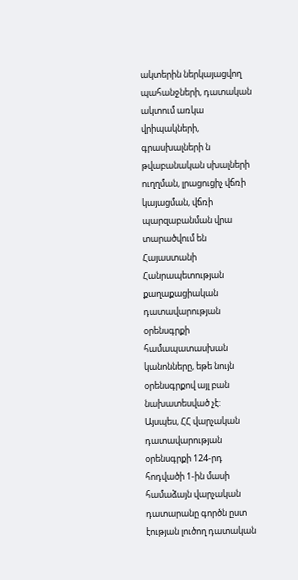ակտերին ներկայացվող պահանջների, դատական ակտում առկա վրիպակների, գրասխալների ն թվաբանական սխալների ուղղման, լրացուցիչ վճռի կայացման, վճռի պարզաբանման վրա տարածվում են Հայաստանի Հանրապետության քաղաքացիական դատավարության օրենսգրքի համապատասխան կանոնները, եթե նույն օրենսգրքով այլ բան նախատեսված չէ:
Այսպես, ՀՀ վարչական դատավարության օրենսգրքի 124-րդ հոդվածի 1-ին մասի համաձայն վարչական դատարանը գործն ըստ էության լուծող դատական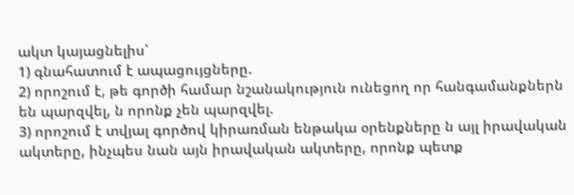ակտ կայացնելիս՝
1) գնահատում է ապացույցները.
2) որոշում է, թե գործի համար նշանակություն ունեցող որ հանգամանքներն են պարզվել, ն որոնք չեն պարզվել.
3) որոշում է տվյալ գործով կիրառման ենթակա օրենքները ն այլ իրավական ակտերը, ինչպես նան այն իրավական ակտերը, որոնք պետք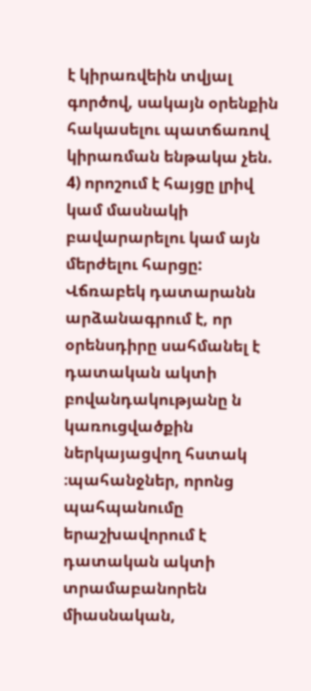է կիրառվեին տվյալ գործով, սակայն օրենքին հակասելու պատճառով կիրառման ենթակա չեն.
4) որոշում է հայցը լրիվ կամ մասնակի բավարարելու կամ այն մերժելու հարցը:
Վճռաբեկ դատարանն արձանագրում է, որ օրենսդիրը սահմանել է դատական ակտի բովանդակությանը ն կառուցվածքին ներկայացվող հստակ ։պահանջներ, որոնց պահպանումը երաշխավորում է դատական ակտի տրամաբանորեն միասնական,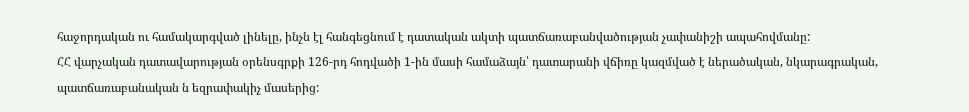հաջորդական ու համակարգված լինելը, ինչն էլ հանգեցնում է դատական ակտի պատճառաբանվածության չափանիշի ապահովմանը:
ՀՀ վարչական դատավարության օրենսգրքի 126-րդ հոդվածի 1-ին մասի համաձայն՝ դատարանի վճիռը կազմված է ներածական, նկարագրական, պատճառաբանական ն եզրափակիչ մասերից: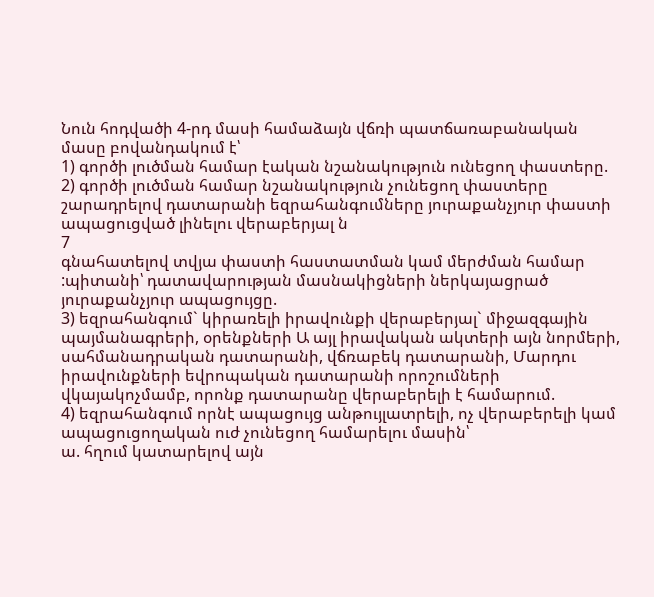Նուն հոդվածի 4-րդ մասի համաձայն վճռի պատճառաբանական մասը բովանդակում է՝
1) գործի լուծման համար էական նշանակություն ունեցող փաստերը.
2) գործի լուծման համար նշանակություն չունեցող փաստերը շարադրելով դատարանի եզրահանգումները յուրաքանչյուր փաստի ապացուցված լինելու վերաբերյալ ն
7
գնահատելով տվյա փաստի հաստատման կամ մերժման համար :պիտանի՝ դատավարության մասնակիցների ներկայացրած յուրաքանչյուր ապացույցը.
3) եզրահանգում` կիրառելի իրավունքի վերաբերյալ` միջազգային պայմանագրերի, օրենքների Ա այլ իրավական ակտերի այն նորմերի, սահմանադրական դատարանի, վճռաբեկ դատարանի, Մարդու իրավունքների եվրոպական դատարանի որոշումների վկայակոչմամբ, որոնք դատարանը վերաբերելի է համարում.
4) եզրահանգում որնէ ապացույց անթույլատրելի, ոչ վերաբերելի կամ ապացուցողական ուժ չունեցող համարելու մասին՝
ա. հղում կատարելով այն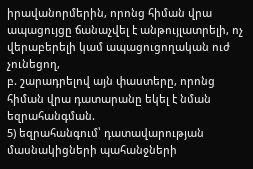իրավանորմերին, որոնց հիման վրա ապացույցը ճանաչվել է անթույլատրելի, ոչ վերաբերելի կամ ապացուցողական ուժ չունեցող,
բ. շարադրելով այն փաստերը, որոնց հիման վրա դատարանը եկել է նման եզրահանգման.
5) եզրահանգում՝ դատավարության մասնակիցների պահանջների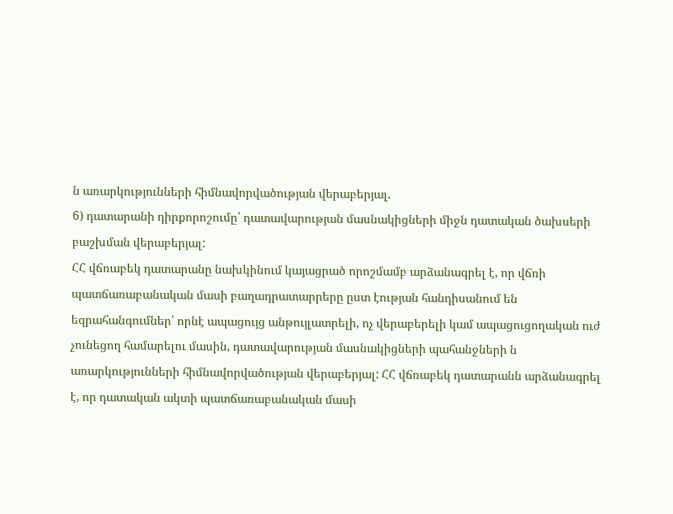ն առարկությունների հիմնավորվածության վերաբերյալ.
6) դատարանի դիրքորոշումը՝ դատավարության մասնակիցների միջն դատական ծախսերի բաշխման վերաբերյալ:
ՀՀ վճռաբեկ դատարանը նախկինում կայացրած որոշմամբ արձանագրել է, որ վճռի պատճառաբանական մասի բաղադրատարրերը ըստ էության հանդիսանում են եզրահանգումներ՝ որնէ ապացույց անթույլատրելի, ոչ վերաբերելի կամ ապացուցողական ուժ չունեցող համարելու մասին, դատավարության մասնակիցների պահանջների ն առարկությունների հիմնավորվածության վերաբերյալ: ՀՀ վճռաբեկ դատարանն արձանագրել է, որ դատական ակտի պատճառաբանական մասի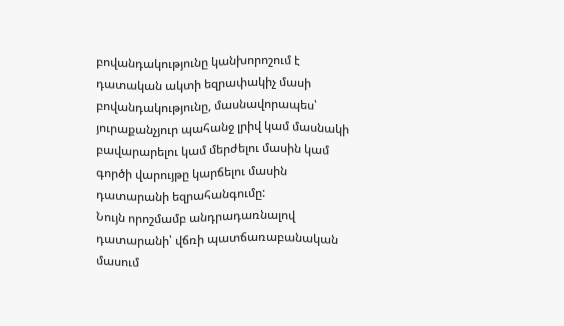բովանդակությունը կանխորոշում է դատական ակտի եզրափակիչ մասի բովանդակությունը, մասնավորապես՝ յուրաքանչյուր պահանջ լրիվ կամ մասնակի բավարարելու կամ մերժելու մասին կամ գործի վարույթը կարճելու մասին դատարանի եզրահանգումը:
Նույն որոշմամբ անդրադառնալով դատարանի՝ վճռի պատճառաբանական մասում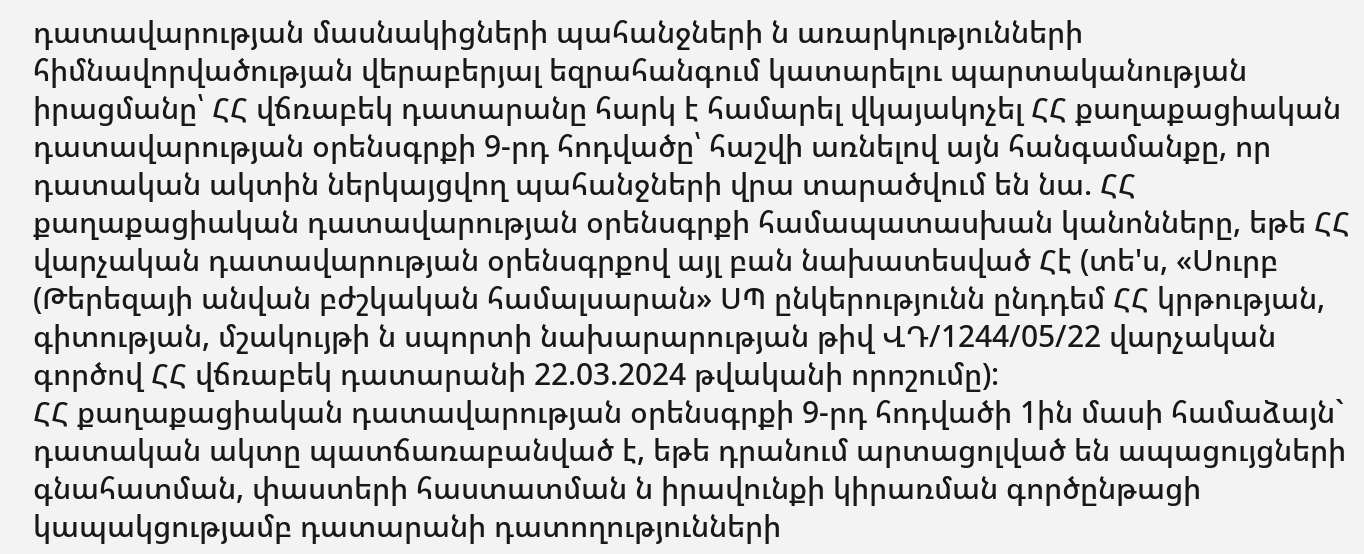դատավարության մասնակիցների պահանջների ն առարկությունների հիմնավորվածության վերաբերյալ եզրահանգում կատարելու պարտականության իրացմանը՝ ՀՀ վճռաբեկ դատարանը հարկ է համարել վկայակոչել ՀՀ քաղաքացիական դատավարության օրենսգրքի 9-րդ հոդվածը՝ հաշվի առնելով այն հանգամանքը, որ դատական ակտին ներկայցվող պահանջների վրա տարածվում են նա. ՀՀ քաղաքացիական դատավարության օրենսգրքի համապատասխան կանոնները, եթե ՀՀ վարչական դատավարության օրենսգրքով այլ բան նախատեսված Հէ (տե'ս, «Սուրբ (Թերեզայի անվան բժշկական համալսարան» ՍՊ ընկերությունն ընդդեմ ՀՀ կրթության, գիտության, մշակույթի ն սպորտի նախարարության թիվ ՎԴ/1244/05/22 վարչական գործով ՀՀ վճռաբեկ դատարանի 22.03.2024 թվականի որոշումը):
ՀՀ քաղաքացիական դատավարության օրենսգրքի 9-րդ հոդվածի 1ին մասի համաձայն` դատական ակտը պատճառաբանված է, եթե դրանում արտացոլված են ապացույցների գնահատման, փաստերի հաստատման ն իրավունքի կիրառման գործընթացի կապակցությամբ դատարանի դատողությունների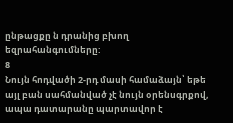ընթացքը ն դրանից բխող եզրահանգումները:
8
Նույն հոդվածի 2-րդ մասի համաձայն՝ եթե այլ բան սահմանված չէ նույն օրենսգրքով, ապա դատարանը պարտավոր է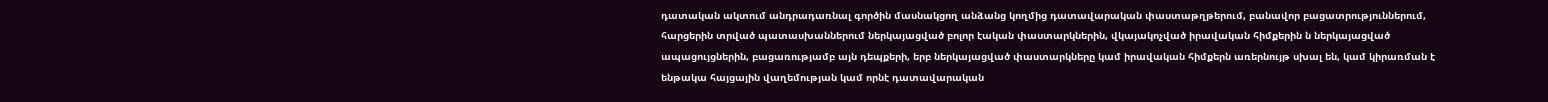դատական ակտում անդրադառնալ գործին մասնակցող անձանց կողմից դատավարական փաստաթղթերում, բանավոր բացատրություններում, հարցերին տրված պատասխաններում ներկայացված բոլոր էական փաստարկներին, վկայակոչված իրավական հիմքերին ն ներկայացված ապացույցներին, բացառությամբ այն դեպքերի, երբ ներկայացված փաստարկները կամ իրավական հիմքերն առերնույթ սխալ են, կամ կիրառման է ենթակա հայցային վաղեմության կամ որնէ դատավարական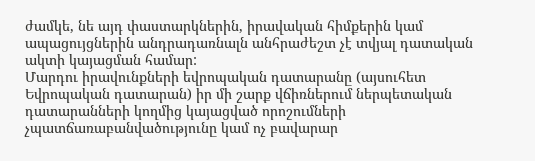ժամկե, նե այդ փաստարկներին, իրավական հիմքերին կամ ապացույցներին անդրադառնալն անհրաժեշտ չէ տվյալ դատական ակտի կայացման համար:
Մարդու իրավունքների եվրոպական դատարանը (այսուհետ Եվրոպական դատարան) իր մի շարք վճիռներում ներպետական դատարանների կողմից կայացված որոշումների չպատճառաբանվածությունը կամ ոչ բավարար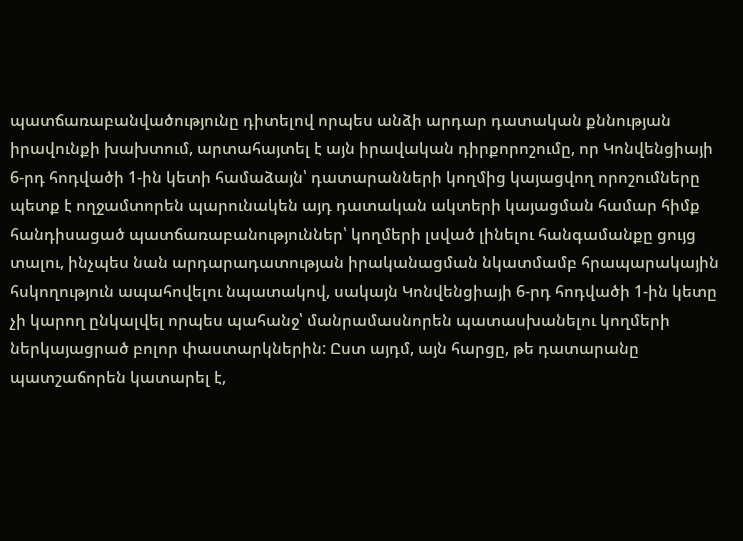պատճառաբանվածությունը դիտելով որպես անձի արդար դատական քննության իրավունքի խախտում, արտահայտել է այն իրավական դիրքորոշումը, որ Կոնվենցիայի 6-րդ հոդվածի 1-ին կետի համաձայն՝ դատարանների կողմից կայացվող որոշումները պետք է ողջամտորեն պարունակեն այդ դատական ակտերի կայացման համար հիմք հանդիսացած պատճառաբանություններ՝ կողմերի լսված լինելու հանգամանքը ցույց տալու, ինչպես նան արդարադատության իրականացման նկատմամբ հրապարակային հսկողություն ապահովելու նպատակով, սակայն Կոնվենցիայի 6-րդ հոդվածի 1-ին կետը չի կարող ընկալվել որպես պահանջ՝ մանրամասնորեն պատասխանելու կողմերի ներկայացրած բոլոր փաստարկներին: Ըստ այդմ, այն հարցը, թե դատարանը պատշաճորեն կատարել է,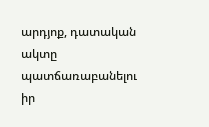արդյոք, դատական ակտը պատճառաբանելու իր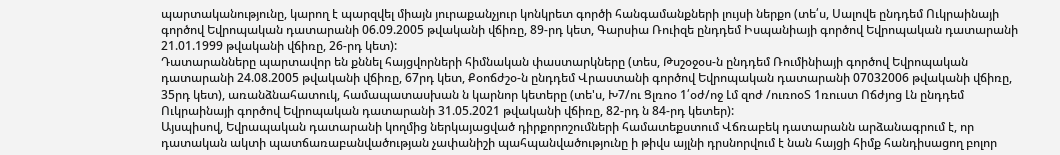պարտականությունը, կարող է պարզվել միայն յուրաքանչյուր կոնկրետ գործի հանգամանքների լույսի ներքո (տե՛ս, Սալովե ընդդեմ Ուկրաինայի գործով Եվրոպական դատարանի 06.09.2005 թվականի վճիռը, 89-րդ կետ, Գարսիա Ռուիզե ընդդեմ Իսպանիայի գործով Եվրոպական դատարանի 21.01.1999 թվականի վճիռը, 26-րդ կետ):
Դատարանները պարտավոր են քննել հայցվորների հիմնական փաստարկները (տես, Թսշօջօս-ն ընդդեմ Ռումինիայի գործով Եվրոպական դատարանի 24.08.2005 թվականի վճիռը, 67րդ կետ, Քօոճժշօ-ն ընդդեմ Վրաստանի գործով Եվրոպական դատարանի 07032006 թվականի վճիռը, 35րդ կետ), առանձնահատուկ, համապատասխան ն կարնոր կետերը (տե'ս, Խ7/ու Ցլռոօ 1՛օժ/ոջ Լմ զոժ /ուռոօՏ 1ռուստ Ոճժյոց Լն ընդդեմ Ուկրաինայի գործով Եվրոպական դատարանի 31.05.2021 թվականի վճիռը, 82-րդ ն 84-րդ կետեր):
Այսպիսով, Եվրապական դատարանի կողմից ներկայացված դիրքորոշումների համատեքստում Վճռաբեկ դատարանն արձանագրում է, որ դատական ակտի պատճառաբանվածության չափանիշի պահպանվածությունը ի թիվս այլնի դրսնորվում է նան հայցի հիմք հանդիսացող բոլոր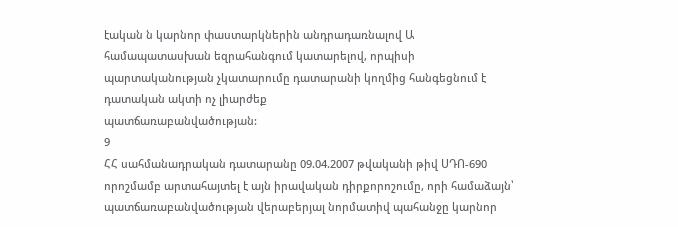էական ն կարնոր փաստարկներին անդրադառնալով Ա համապատասխան եզրահանգում կատարելով, որպիսի պարտականության չկատարումը դատարանի կողմից հանգեցնում է դատական ակտի ոչ լիարժեք
պատճառաբանվածության:
9
ՀՀ սահմանադրական դատարանը 09.04.2007 թվականի թիվ ՍԴՈ-690 որոշմամբ արտահայտել է այն իրավական դիրքորոշումը, որի համաձայն՝ պատճառաբանվածության վերաբերյալ նորմատիվ պահանջը կարնոր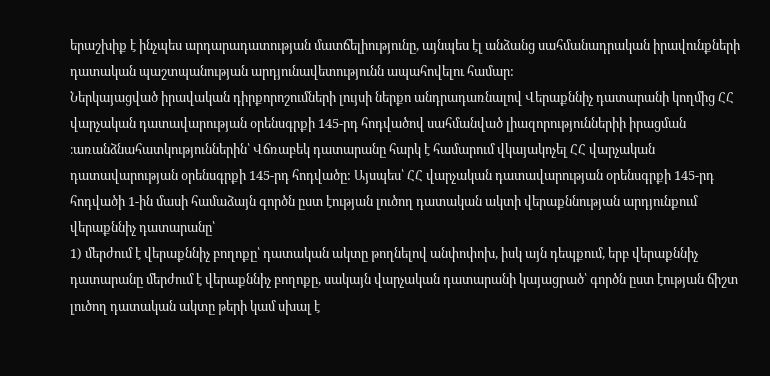երաշխիք է ինչպես արդարադատության մատճելիությունը, այնպես էլ անձանց սահմանադրական իրավունքների դատական պաշտպանության արդյունավետությունն ապահովելու համար:
Ներկայացված իրավական դիրքորոշումների լույսի ներքո անդրադառնալով Վերաքննիչ դատարանի կողմից ՀՀ վարչական դատավարության օրենսգրքի 145-րդ հոդվածով սահմանված լիազորություններիի իրացման ։առանձնահատկություններին՝ Վճռաբեկ դատարանը հարկ է համարում վկայակոչել ՀՀ վարչական դատավարության օրենսգրքի 145-րդ հոդվածը: Այսպես՝ ՀՀ վարչական դատավարության օրենսգրքի 145-րդ հոդվածի 1-ին մասի համաձայն գործն ըստ էության լուծող դատական ակտի վերաքննության արդյունքում վերաքննիչ դատարանը՝
1) մերժում է վերաքննիչ բողոքը՝ դատական ակտը թողնելով անփոփոխ, իսկ այն դեպքում, երբ վերաքննիչ դատարանը մերժում է վերաքննիչ բողոքը, սակայն վարչական դատարանի կայացրած՝ գործն ըստ էության ճիշտ լուծող դատական ակտը թերի կամ սխալ է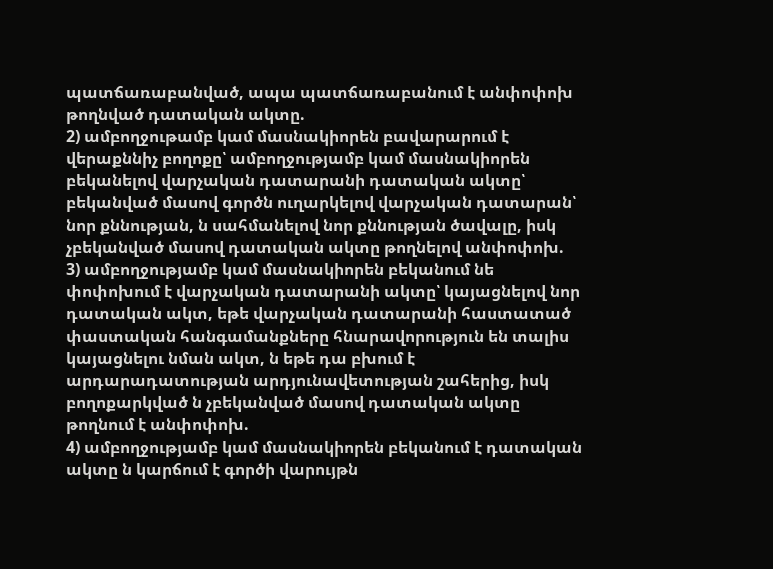պատճառաբանված, ապա պատճառաբանում է անփոփոխ թողնված դատական ակտը.
2) ամբողջութամբ կամ մասնակիորեն բավարարում է վերաքննիչ բողոքը՝ ամբողջությամբ կամ մասնակիորեն բեկանելով վարչական դատարանի դատական ակտը՝ բեկանված մասով գործն ուղարկելով վարչական դատարան՝ նոր քննության, ն սահմանելով նոր քննության ծավալը, իսկ չբեկանված մասով դատական ակտը թողնելով անփոփոխ.
3) ամբողջությամբ կամ մասնակիորեն բեկանում նե փոփոխում է վարչական դատարանի ակտը՝ կայացնելով նոր դատական ակտ, եթե վարչական դատարանի հաստատած փաստական հանգամանքները հնարավորություն են տալիս կայացնելու նման ակտ, ն եթե դա բխում է արդարադատության արդյունավետության շահերից, իսկ բողոքարկված ն չբեկանված մասով դատական ակտը թողնում է անփոփոխ.
4) ամբողջությամբ կամ մասնակիորեն բեկանում է դատական ակտը ն կարճում է գործի վարույթն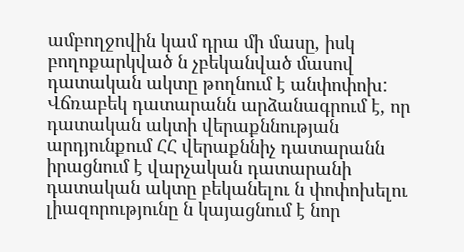ամբողջովին կամ դրա մի մասը, իսկ բողոքարկված ն չբեկանված մասով դատական ակտը թողնում է անփոփոխ:
Վճռաբեկ դատարանն արձանագրում է, որ դատական ակտի վերաքննության արդյունքում ՀՀ վերաքննիչ դատարանն իրացնում է վարչական դատարանի դատական ակտը բեկանելու ն փոփոխելու լիազորությունը ն կայացնում է նոր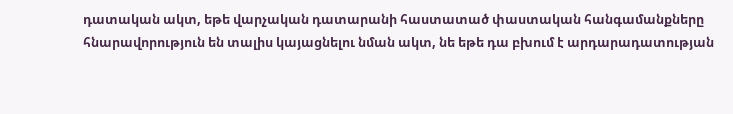դատական ակտ, եթե վարչական դատարանի հաստատած փաստական հանգամանքները հնարավորություն են տալիս կայացնելու նման ակտ, նե եթե դա բխում է արդարադատության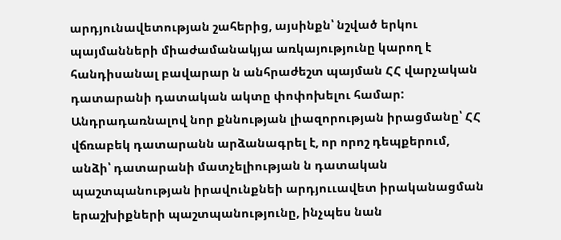արդյունավետության շահերից, այսինքն՝ նշված երկու պայմանների միաժամանակյա առկայությունը կարող է հանդիսանալ բավարար ն անհրաժեշտ պայման ՀՀ վարչական դատարանի դատական ակտը փոփոխելու համար:
Անդրադառնալով նոր քննության լիազորության իրացմանը՝ ՀՀ վճռաբեկ դատարանն արձանագրել է, որ որոշ դեպքերում, անձի՝ դատարանի մատչելիության ն դատական պաշտպանության իրավունքնեի արդյոււավետ իրականացման երաշխիքների պաշտպանությունը, ինչպես նան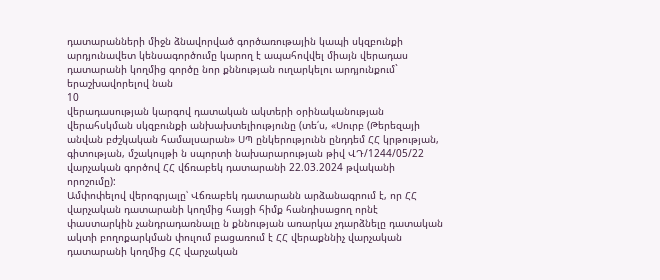դատարանների միջն ձնավորված գործառութային կապի սկզբունքի արդյունավետ կենսագործումը կարող է ապահովվել միայն վերադաս դատարանի կողմից գործը նոր քննության ուղարկելու արդյունքում` երաշխավորելով նան
10
վերադասության կարգով դատական ակտերի օրինականության վերահսկման սկզբունքի անխախտելիությունը (տե՛ս, «Սուրբ (Թերեզայի անվան բժշկական համալսարան» ՍՊ ընկերությունն ընդդեմ ՀՀ կրթության, գիտության, մշակույթի ն սպորտի նախարարության թիվ ՎԴ/1244/05/22 վարչական գործով ՀՀ վճռաբեկ դատարանի 22.03.2024 թվականի որոշումը):
Ամփոփելով վերոգրյալը՝ Վճռաբեկ դատարանն արձանագրում է, որ ՀՀ վարչական դատարանի կողմից հայցի հիմք հանդիսացող որնէ փաստարկին չանդրադառնալը ն քննության առարկա չդարձնելը դատական ակտի բողոքարկման փուլում բացառում է ՀՀ վերաքննիչ վարչական դատարանի կողմից ՀՀ վարչական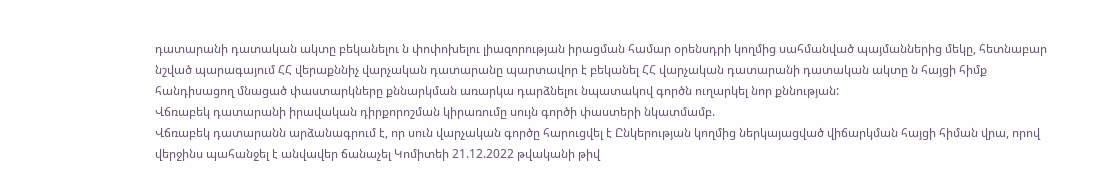դատարանի դատական ակտը բեկանելու ն փոփոխելու լիազորության իրացման համար օրենսդրի կողմից սահմանված պայմաններից մեկը, հետնաբար նշված պարագայում ՀՀ վերաքննիչ վարչական դատարանը պարտավոր է բեկանել ՀՀ վարչական դատարանի դատական ակտը ն հայցի հիմք հանդիսացող մնացած փաստարկները քննարկման առարկա դարձնելու նպատակով գործն ուղարկել նոր քննության:
Վճռաբեկ դատարանի իրավական դիրքորոշման կիրառումը սույն գործի փաստերի նկատմամբ.
Վճռաբեկ դատարանն արձանագրում է, որ սուն վարչական գործը հարուցվել է Ընկերության կողմից ներկայացված վիճարկման հայցի հիման վրա, որով վերջինս պահանջել է անվավեր ճանաչել Կոմիտեի 21.12.2022 թվականի թիվ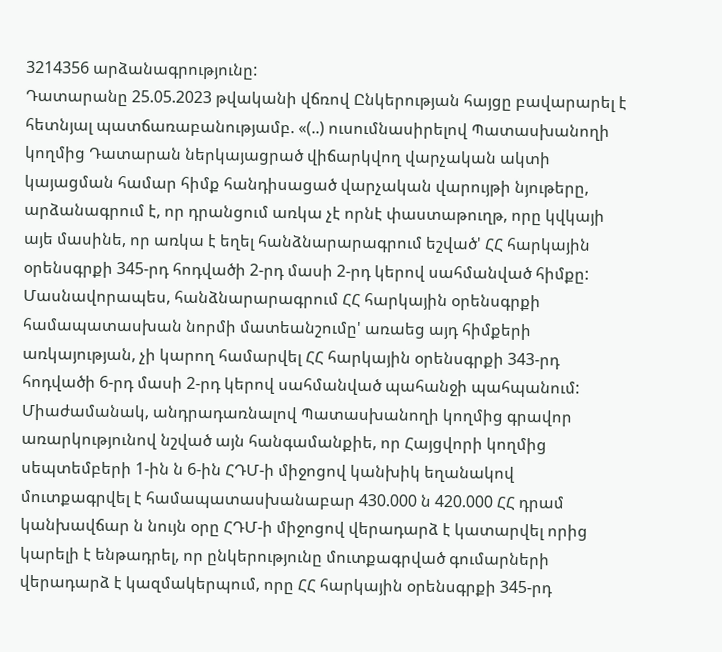3214356 արձանագրությունը:
Դատարանը 25.05.2023 թվականի վճռով Ընկերության հայցը բավարարել է հետնյալ պատճառաբանությամբ. «(..) ուսումնասիրելով Պատասխանողի կողմից Դատարան ներկայացրած վիճարկվող վարչական ակտի կայացման համար հիմք հանդիսացած վարչական վարույթի նյութերը, արձանագրում է, որ դրանցում առկա չէ որնէ փաստաթուղթ, որը կվկայի այե մասինե, որ առկա է եղել հանձնարարագրում եշված' ՀՀ հարկային օրենսգրքի 345-րդ հոդվածի 2-րդ մասի 2-րդ կերով սահմանված հիմքը: Մասնավորապես, հանձնարարագրում ՀՀ հարկային օրենսգրքի համապատասխան նորմի մատեանշումը' առաեց այդ հիմքերի առկայության, չի կարող համարվել ՀՀ հարկային օրենսգրքի 343-րդ հոդվածի 6-րդ մասի 2-րդ կերով սահմանված պահանջի պահպանում:
Միաժամանակ, անդրադառնալով Պատասխանողի կողմից գրավոր առարկությունով նշված այն հանգամանքիե, որ Հայցվորի կողմից սեպտեմբերի 1-ին ն 6-ին ՀԴՄ-ի միջոցով կանխիկ եղանակով մուտքագրվել է համապատասխանաբար 430.000 ն 420.000 ՀՀ դրամ կանխավճար ն նույն օրը ՀԴՄ-ի միջոցով վերադարձ է կատարվել որից կարելի է ենթադրել, որ ընկերությունը մուտքագրված գումարների վերադարձ է կազմակերպում, որը ՀՀ հարկային օրենսգրքի 345-րդ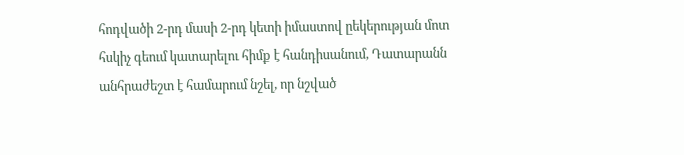հոդվածի 2-րդ մասի 2-րդ կետի իմաստով ըեկերության մոտ հսկիչ գեում կատարելու հիմք է հանդիսանում, Դատարանն անհրաժեշտ է համարում նշել, որ նշված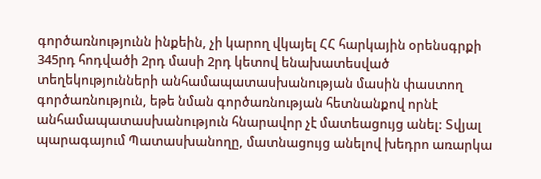գործառնությունն ինքեին, չի կարող վկայել ՀՀ հարկային օրենսգրքի 345րդ հոդվածի 2րդ մասի 2րդ կետով ենախատեսված տեղեկությունների անհամապատասխանության մասին փաստող գործառնություն, եթե նման գործառնության հետնանքով որնէ անհամապատասխանություն հնարավոր չէ մատեացույց անել: Տվյալ պարագայում Պատասխանողը, մատնացույց անելով խեդրո առարկա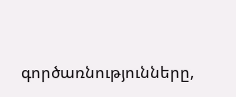գործառնությունները,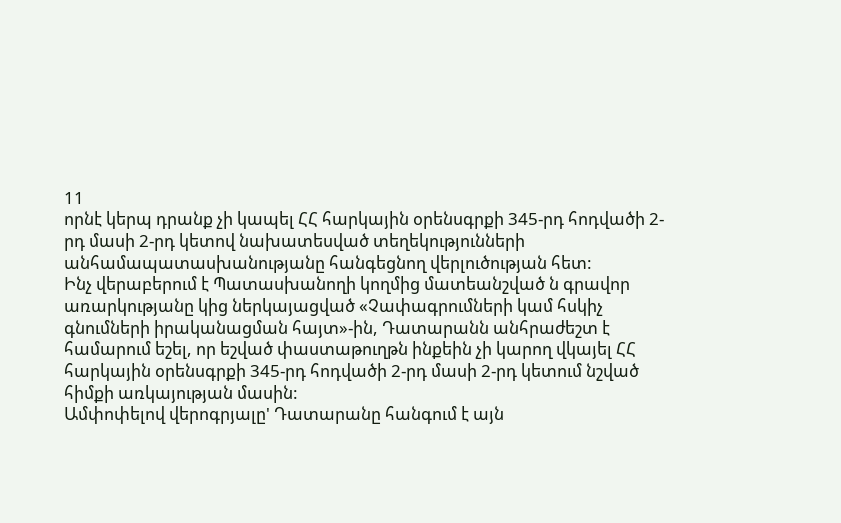11
որնէ կերպ դրանք չի կապել ՀՀ հարկային օրենսգրքի 345-րդ հոդվածի 2-րդ մասի 2-րդ կետով նախատեսված տեղեկությունների անհամապատասխանությանը հանգեցնող վերլուծության հետ:
Ինչ վերաբերում է Պատասխանողի կողմից մատեանշված ն գրավոր առարկությանը կից ներկայացված «Չափագրումների կամ հսկիչ գնումների իրականացման հայտ»-ին, Դատարանն անհրաժեշտ է համարում եշել, որ եշված փաստաթուղթն ինքեին չի կարող վկայել ՀՀ հարկային օրենսգրքի 345-րդ հոդվածի 2-րդ մասի 2-րդ կետում նշված հիմքի առկայության մասին:
Ամփոփելով վերոգրյալը' Դատարանը հանգում է այն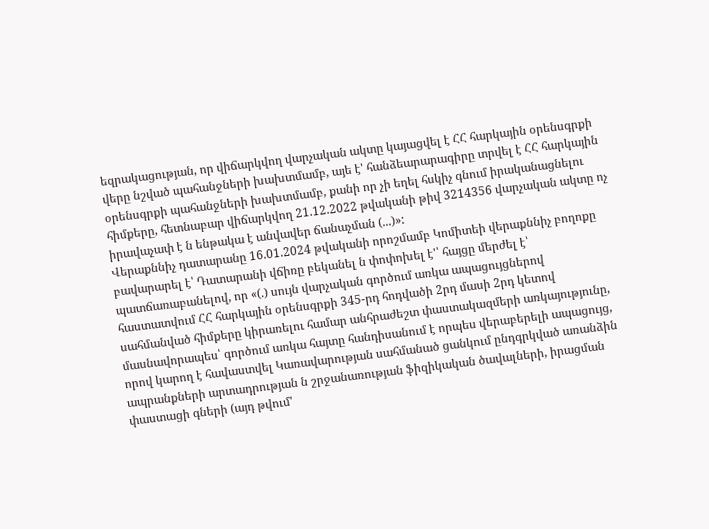եզրակացության, որ վիճարկվող վարչական ակտը կայացվել է ՀՀ հարկային օրենսգրքի վերը նշված պահանջների խախտմամբ, այե է' հանձեարարագիրը տրվել է ՀՀ հարկային օրենսգրքի պահանջների խախտմամբ, քանի որ չի եղել հսկիչ գնում իրականացնելու հիմքերը, հետնաբար վիճարկվող 21.12.2022 թվականի թիվ 3214356 վարչական ակտը ոչ իրավաչափ է ն ենթակա է անվավեր ճանաչման (...)»:
Վերաքննիչ դատարանը 16.01.2024 թվականի որոշմամբ Կոմիտեի վերաքննիչ բողոքը բավարարել է՝ Դատարանի վճիռը բեկանել ն փոփոխել է'՝ հայցը մերժել է՝ պատճառաբանելով, որ «(.) սույն վարչական գործում առկա ապացույցներով հաստատվում ՀՀ հարկային օրենսգրքի 345-րդ հոդվածի 2րդ մասի 2րդ կետով սահմանված հիմքերը կիրառելու համար անհրաժեշտ փաստակազմերի առկայությունը, մասնավորապես՝ գործում առկա հայտը հանդիսանում է որպես վերաբերելի ապացույց, որով կարող է հավաստվել Կառավարության սահմանած ցանկում ընդգրկված առանձին ապրանքների արտադրության ն շրջանառության ֆիզիկական ծավալների, իրացման փաստացի գների (այդ թվում'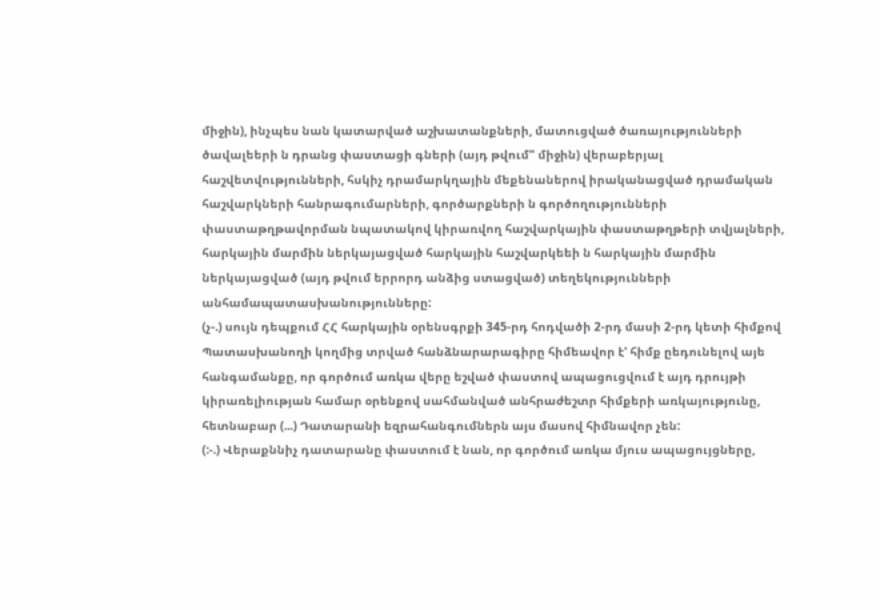միջին), ինչպես նան կատարված աշխատանքների, մատուցված ծառայությունների ծավալեերի ն դրանց փաստացի գների (այդ թվում" միջին) վերաբերյալ հաշվետվությունների, հսկիչ դրամարկղային մեքենաներով իրականացված դրամական հաշվարկների հանրագումարների, գործարքների ն գործողությունների փաստաթղթավորման նպատակով կիրառվող հաշվարկային փաստաթղթերի տվյալների, հարկային մարմին ներկայացված հարկային հաշվարկեեի ն հարկային մարմին ներկայացված (այդ թվում երրորդ անձից ստացված) տեղեկությունների անհամապատասխանությունները:
(չ-.) սույն դեպքում ՀՀ հարկային օրենսգրքի 345-րդ հոդվածի 2-րդ մասի 2-րդ կետի հիմքով Պատասխանողի կողմից տրված հանձնարարագիրը հիմեավոր է' հիմք ըեդունելով այե հանգամանքը, որ գործում առկա վերը եշված փաստով ապացուցվում է այդ դրույթի կիրառելիության համար օրենքով սահմանված անհրաժեշտր հիմքերի առկայությունը, հետնաբար (...) Դատարանի եզրահանգումներն այս մասով հիմնավոր չեն:
(:-.) Վերաքննիչ դատարանը փաստում է նան, որ գործում առկա մյուս ապացույցները,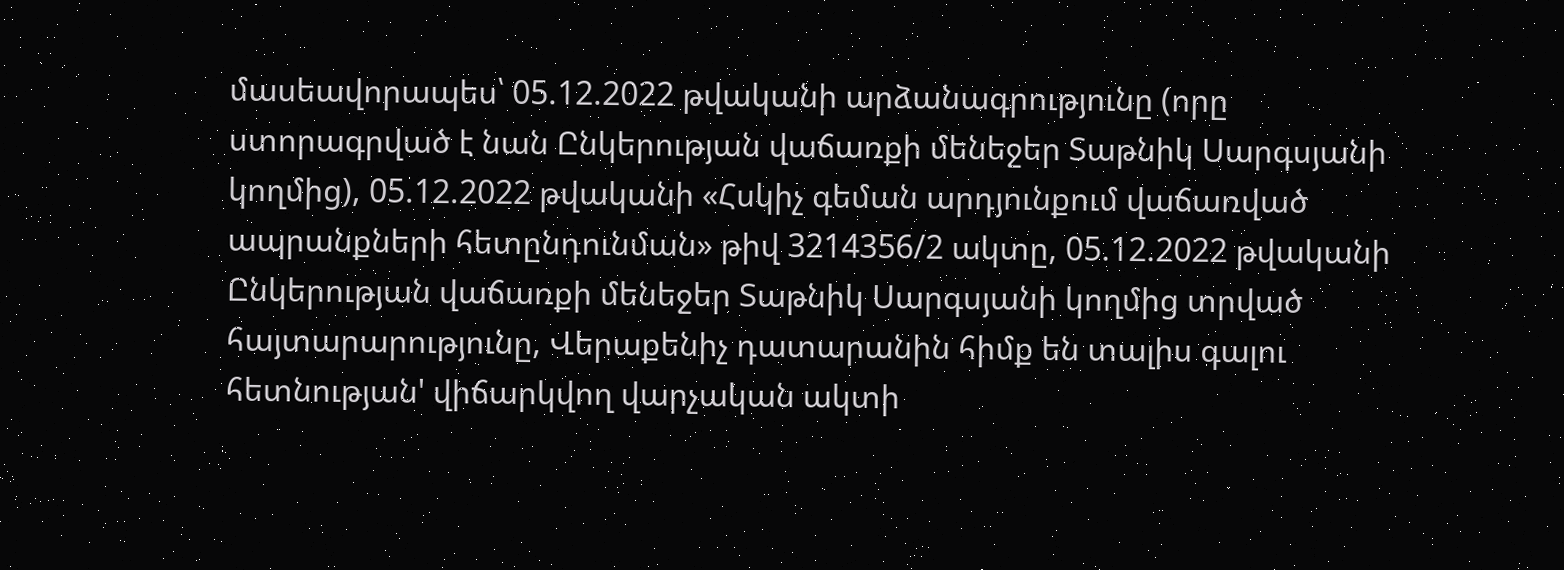մասեավորապես՝ 05.12.2022 թվականի արձանագրությունը (որը ստորագրված է նան Ընկերության վաճառքի մենեջեր Տաթնիկ Սարգսյանի կողմից), 05.12.2022 թվականի «Հսկիչ գեման արդյունքում վաճառված ապրանքների հետընդունման» թիվ 3214356/2 ակտը, 05.12.2022 թվականի Ընկերության վաճառքի մենեջեր Տաթնիկ Սարգսյանի կողմից տրված հայտարարությունը, Վերաքենիչ դատարանին հիմք են տալիս գալու հետնության' վիճարկվող վարչական ակտի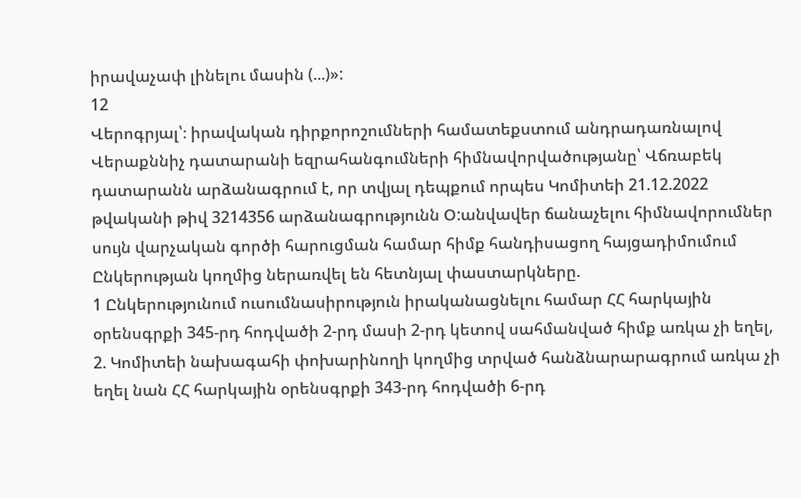իրավաչափ լինելու մասին (...)»:
12
Վերոգրյալ՝։ իրավական դիրքորոշումների համատեքստում անդրադառնալով Վերաքննիչ դատարանի եզրահանգումների հիմնավորվածությանը՝ Վճռաբեկ դատարանն արձանագրում է, որ տվյալ դեպքում որպես Կոմիտեի 21.12.2022 թվականի թիվ 3214356 արձանագրությունն Օ:անվավեր ճանաչելու հիմնավորումներ սույն վարչական գործի հարուցման համար հիմք հանդիսացող հայցադիմումում Ընկերության կողմից ներառվել են հետնյալ փաստարկները.
1 Ընկերությունում ուսումնասիրություն իրականացնելու համար ՀՀ հարկային օրենսգրքի 345-րդ հոդվածի 2-րդ մասի 2-րդ կետով սահմանված հիմք առկա չի եղել,
2. Կոմիտեի նախագահի փոխարինողի կողմից տրված հանձնարարագրում առկա չի եղել նան ՀՀ հարկային օրենսգրքի 343-րդ հոդվածի 6-րդ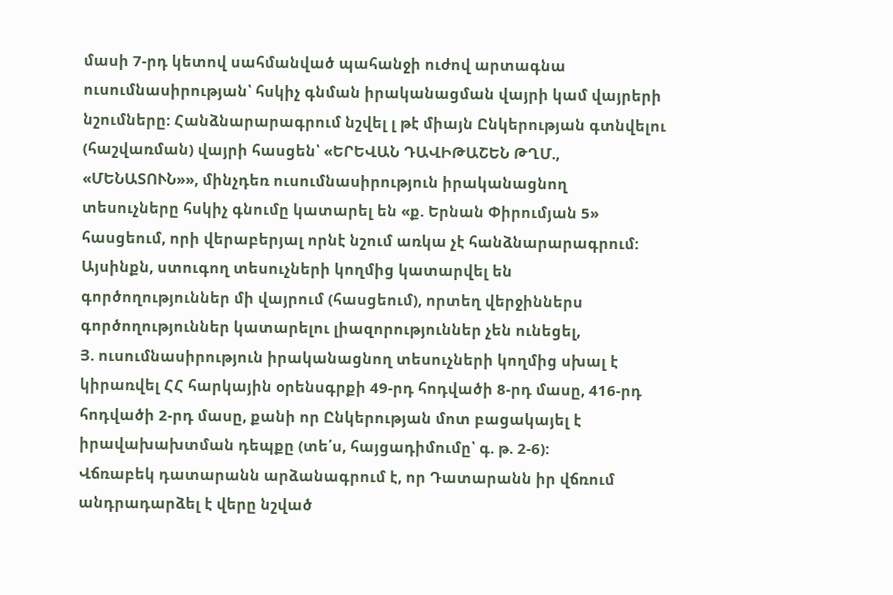մասի 7-րդ կետով սահմանված պահանջի ուժով արտագնա ուսումնասիրության՝ հսկիչ գնման իրականացման վայրի կամ վայրերի նշումները: Հանձնարարագրում նշվել լ թէ միայն Ընկերության գտնվելու (հաշվառման) վայրի հասցեն՝ «ԵՐԵՎԱՆ ԴԱՎԻԹԱՇԵՆ ԹՂՄ., «ՄԵՆԱՏՈՒՆ»», մինչդեռ ուսումնասիրություն իրականացնող տեսուչները հսկիչ գնումը կատարել են «ք. Երնան Փիրումյան 5» հասցեում, որի վերաբերյալ որնէ նշում առկա չէ հանձնարարագրում: Այսինքն, ստուգող տեսուչների կողմից կատարվել են գործողություններ մի վայրում (հասցեում), որտեղ վերջիններս գործողություններ կատարելու լիազորություններ չեն ունեցել,
Յ. ուսումնասիրություն իրականացնող տեսուչների կողմից սխալ է կիրառվել ՀՀ հարկային օրենսգրքի 49-րդ հոդվածի 8-րդ մասը, 416-րդ հոդվածի 2-րդ մասը, քանի որ Ընկերության մոտ բացակայել է իրավախախտման դեպքը (տե՛ս, հայցադիմումը՝ գ. թ. 2-6):
Վճռաբեկ դատարանն արձանագրում է, որ Դատարանն իր վճռում անդրադարձել է վերը նշված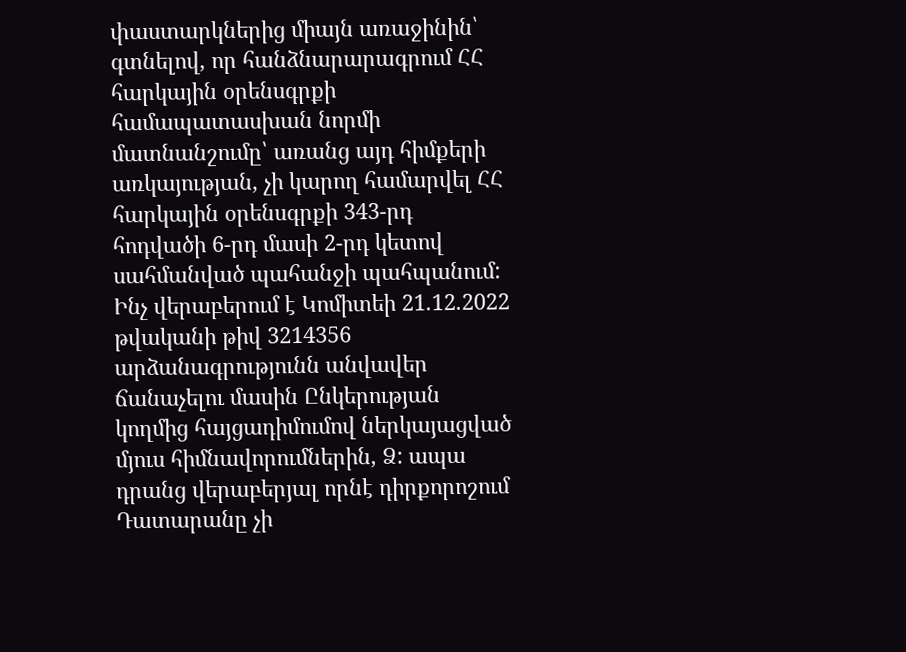փաստարկներից միայն առաջինին՝ գտնելով, որ հանձնարարագրում ՀՀ հարկային օրենսգրքի համապատասխան նորմի մատնանշումը՝ առանց այդ հիմքերի առկայության, չի կարող համարվել ՀՀ հարկային օրենսգրքի 343-րդ հոդվածի 6-րդ մասի 2-րդ կետով սահմանված պահանջի պահպանում:
Ինչ վերաբերում է Կոմիտեի 21.12.2022 թվականի թիվ 3214356 արձանագրությունն անվավեր ճանաչելու մասին Ընկերության կողմից հայցադիմումով ներկայացված մյուս հիմնավորումներին, Ձ: ապա դրանց վերաբերյալ որնէ դիրքորոշում Դատարանը չի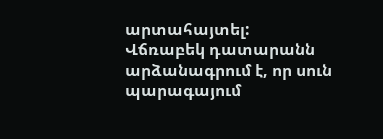արտահայտել:
Վճռաբեկ դատարանն արձանագրում է, որ սուն պարագայում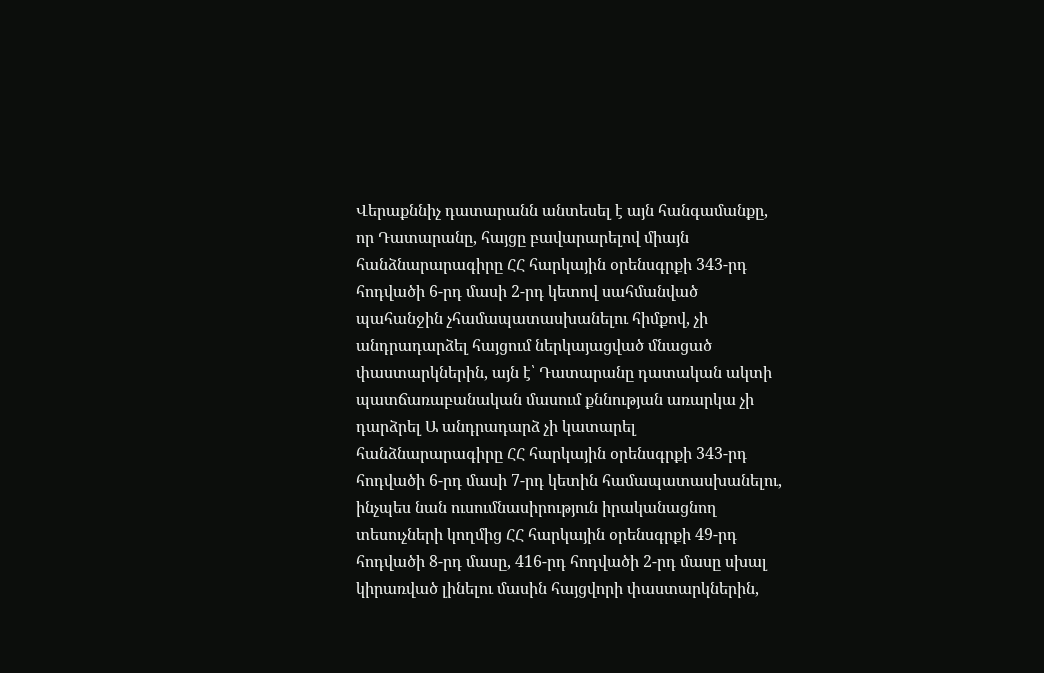Վերաքննիչ դատարանն անտեսել է այն հանգամանքը, որ Դատարանը, հայցը բավարարելով միայն հանձնարարագիրը ՀՀ հարկային օրենսգրքի 343-րդ հոդվածի 6-րդ մասի 2-րդ կետով սահմանված պահանջին չհամապատասխանելու հիմքով, չի անդրադարձել հայցում ներկայացված մնացած փաստարկներին, այն է՝ Դատարանը դատական ակտի պատճառաբանական մասում քննության առարկա չի դարձրել Ա անդրադարձ չի կատարել հանձնարարագիրը ՀՀ հարկային օրենսգրքի 343-րդ հոդվածի 6-րդ մասի 7-րդ կետին համապատասխանելու, ինչպես նան ուսումնասիրություն իրականացնող տեսուչների կողմից ՀՀ հարկային օրենսգրքի 49-րդ հոդվածի 8-րդ մասը, 416-րդ հոդվածի 2-րդ մասը սխալ կիրառված լինելու մասին հայցվորի փաստարկներին,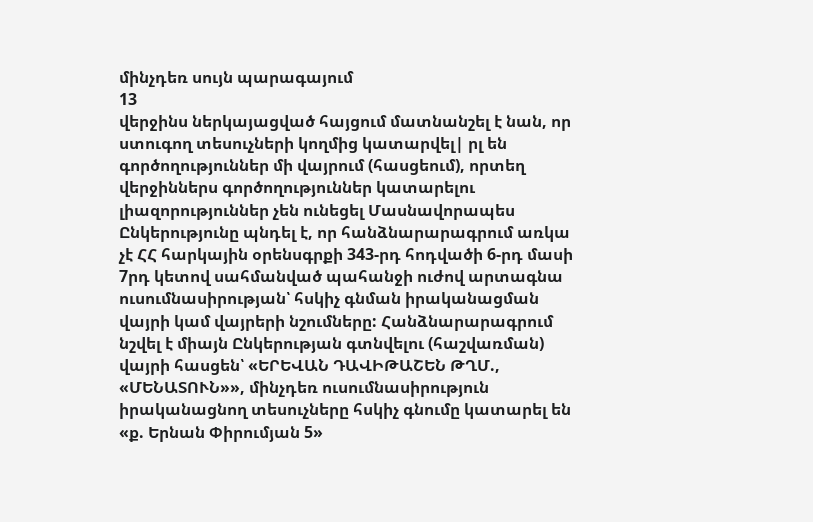մինչդեռ սույն պարագայում
13
վերջինս ներկայացված հայցում մատնանշել է նան, որ ստուգող տեսուչների կողմից կատարվել| րլ են գործողություններ մի վայրում (հասցեում), որտեղ վերջիններս գործողություններ կատարելու լիազորություններ չեն ունեցել Մասնավորապես Ընկերությունը պնդել է, որ հանձնարարագրում առկա չէ ՀՀ հարկային օրենսգրքի 343-րդ հոդվածի 6-րդ մասի 7րդ կետով սահմանված պահանջի ուժով արտագնա ուսումնասիրության՝ հսկիչ գնման իրականացման վայրի կամ վայրերի նշումները: Հանձնարարագրում նշվել է միայն Ընկերության գտնվելու (հաշվառման) վայրի հասցեն՝ «ԵՐԵՎԱՆ ԴԱՎԻԹԱՇԵՆ ԹՂՄ., «ՄԵՆԱՏՈՒՆ»», մինչդեռ ուսումնասիրություն իրականացնող տեսուչները հսկիչ գնումը կատարել են «ք. Երնան Փիրումյան 5»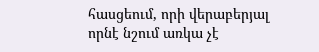հասցեում, որի վերաբերյալ որնէ նշում առկա չէ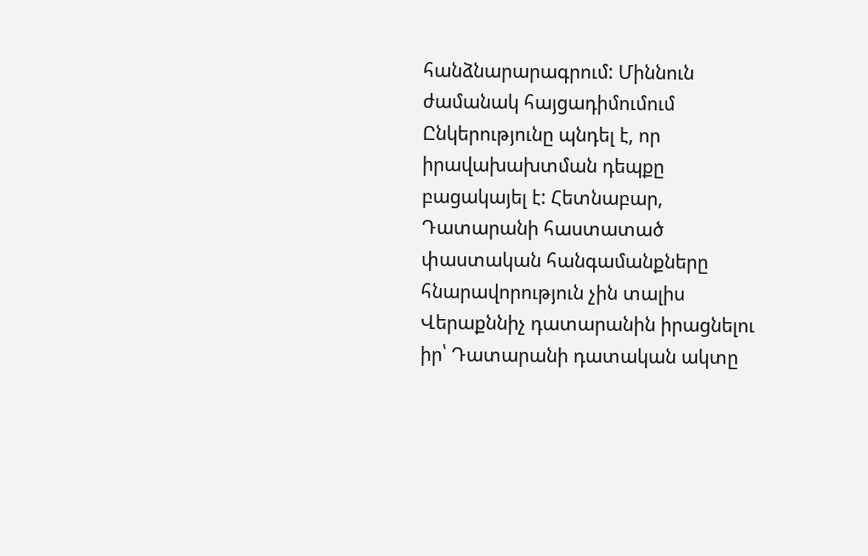հանձնարարագրում: Միննուն ժամանակ հայցադիմումում Ընկերությունը պնդել է, որ իրավախախտման դեպքը բացակայել է: Հետնաբար, Դատարանի հաստատած փաստական հանգամանքները հնարավորություն չին տալիս Վերաքննիչ դատարանին իրացնելու իր՝ Դատարանի դատական ակտը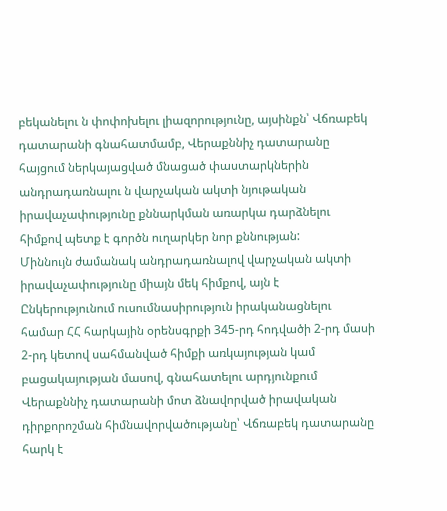բեկանելու ն փոփոխելու լիազորությունը, այսինքն՝ Վճռաբեկ դատարանի գնահատմամբ, Վերաքննիչ դատարանը հայցում ներկայացված մնացած փաստարկներին անդրադառնալու ն վարչական ակտի նյութական իրավաչափությունը քննարկման առարկա դարձնելու հիմքով պետք է գործն ուղարկեր նոր քննության:
Միննույն ժամանակ անդրադառնալով վարչական ակտի իրավաչափությունը միայն մեկ հիմքով, այն է Ընկերությունում ուսումնասիրություն իրականացնելու համար ՀՀ հարկային օրենսգրքի 345-րդ հոդվածի 2-րդ մասի 2-րդ կետով սահմանված հիմքի առկայության կամ բացակայության մասով, գնահատելու արդյունքում Վերաքննիչ դատարանի մոտ ձնավորված իրավական դիրքորոշման հիմնավորվածությանը՝ Վճռաբեկ դատարանը հարկ է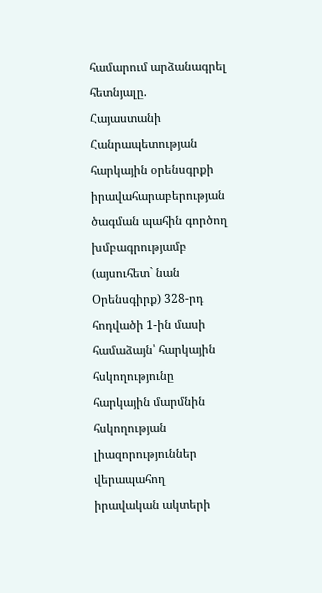համարում արձանագրել հետնյալը.
Հայաստանի Հանրապետության հարկային օրենսգրքի իրավահարաբերության ծագման պահին գործող խմբագրությամբ (այսուհետ` նան Օրենսգիրք) 328-րդ հոդվածի 1-ին մասի համաձայն՝ հարկային հսկողությունը հարկային մարմնին հսկողության լիազորություններ վերապահող իրավական ակտերի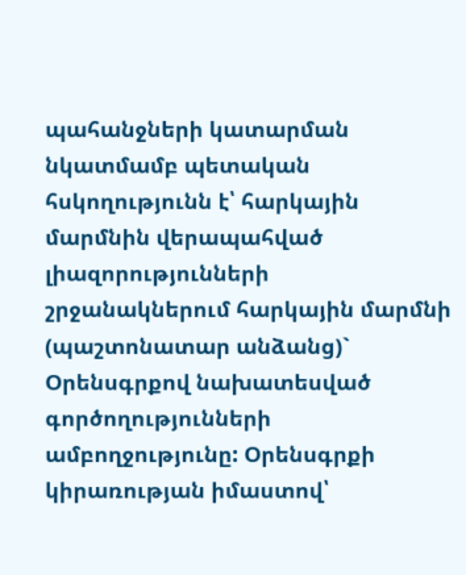պահանջների կատարման նկատմամբ պետական հսկողությունն է՝ հարկային մարմնին վերապահված լիազորությունների շրջանակներում հարկային մարմնի (պաշտոնատար անձանց)` Օրենսգրքով նախատեսված գործողությունների ամբողջությունը: Օրենսգրքի կիրառության իմաստով՝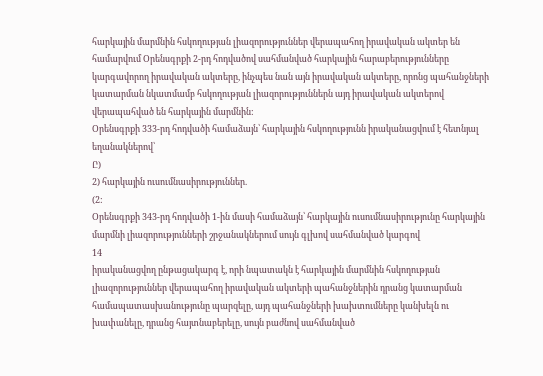հարկային մարմնին հսկողության լիազորություններ վերապահող իրավական ակտեր են համարվում Օրենսգրքի 2-րդ հոդվածով սահմանված հարկային հարաբերությունները կարգավորող իրավական ակտերը, ինչպես նան այն իրավական ակտերը, որոնց պահանջների կատարման նկատմամբ հսկողության լիազորություններն այդ իրավական ակտերով վերապահված են հարկային մարմնին:
Օրենսգրքի 333-րդ հոդվածի համաձայն՝ հարկային հսկողությունն իրականացվում է հետնյալ եղանակներով՝
Ը)
2) հարկային ուսումնասիրություններ.
(2:
Օրենսգրքի 343-րդ հոդվածի 1-ին մասի համաձայն՝ հարկային ուսումնասիրությունը հարկային մարմնի լիազորությունների շրջանակներում սույն գլխով սահմանված կարգով
14
իրականացվող ընթացակարգ է, որի նպատակն է հարկային մարմնին հսկողության լիազորություններ վերապահող իրավական ակտերի պահանջներին դրանց կատարման համապատասխանությունը պարզելը, այդ պահանջների խախտումները կանխելն ու խափանելը, դրանց հայտնաբերելը, սույն բաժնով սահմանված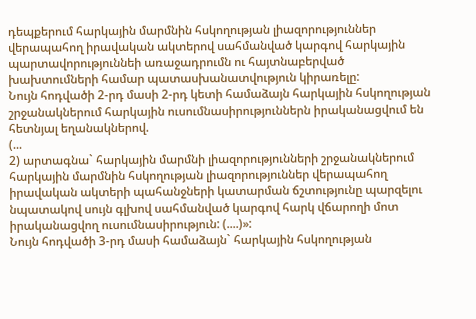դեպքերում հարկային մարմնին հսկողության լիազորություններ վերապահող իրավական ակտերով սահմանված կարգով հարկային պարտավորություննեի առաջադրումն ու հայտնաբերված խախտումների համար պատասխանատվություն կիրառելը:
Նույն հոդվածի 2-րդ մասի 2-րդ կետի համաձայն հարկային հսկողության շրջանակներում հարկային ուսումնասիրություններն իրականացվում են հետնյալ եղանակներով.
(...
2) արտագնա` հարկային մարմնի լիազորությունների շրջանակներում հարկային մարմնին հսկողության լիազորություններ վերապահող իրավական ակտերի պահանջների կատարման ճշտությունը պարզելու նպատակով սույն գլխով սահմանված կարգով հարկ վճարողի մոտ իրականացվող ուսումնասիրություն: (....)»:
Նույն հոդվածի 3-րդ մասի համաձայն` հարկային հսկողության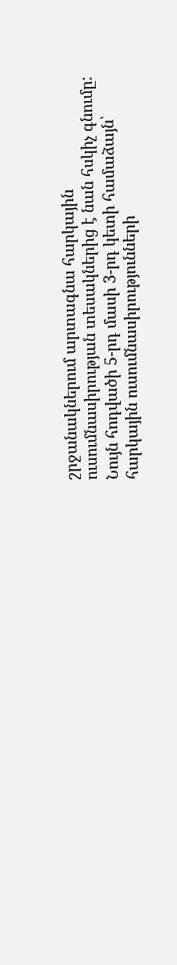շրջանակներում արտագնա հարկային ուսումնասիրության տեսակներից է նան հսկիչ գնումը:
Նույն հոդվածի 5-րդ մասի 3-րդ կետի համաձայն՝ հարկային ուսումնասիրությունների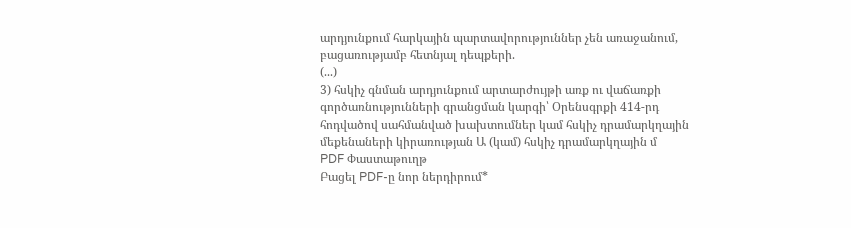արդյունքում հարկային պարտավորություններ չեն առաջանում, բացառությամբ հետնյալ դեպքերի.
(...)
3) հսկիչ գնման արդյունքում արտարժույթի առք ու վաճառքի գործառնությունների գրանցման կարգի՝ Օրենսգրքի 414-րդ հոդվածով սահմանված խախտումներ կամ հսկիչ դրամարկղային մեքենաների կիրառության Ա (կամ) հսկիչ դրամարկղային մ
PDF Փաստաթուղթ
Բացել PDF-ը նոր ներդիրում*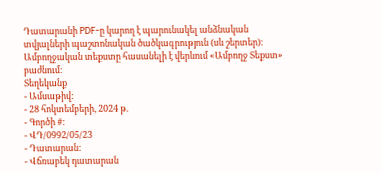Դատարանի PDF-ը կարող է պարունակել անձնական տվյալների պաշտոնական ծածկագրություն (սև շերտեր)։ Ամբողջական տեքստը հասանելի է վերևում «Ամբողջ Տեքստ» բաժնում։
Տեղեկանք
- Ամսաթիվ:
- 28 հոկտեմբերի, 2024 թ.
- Գործի #:
- ՎԴ/0992/05/23
- Դատարան:
- Վճռաբեկ դատարան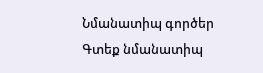Նմանատիպ գործեր
Գտեք նմանատիպ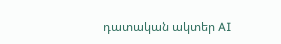դատական ակտեր AI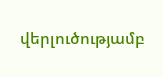վերլուծությամբ